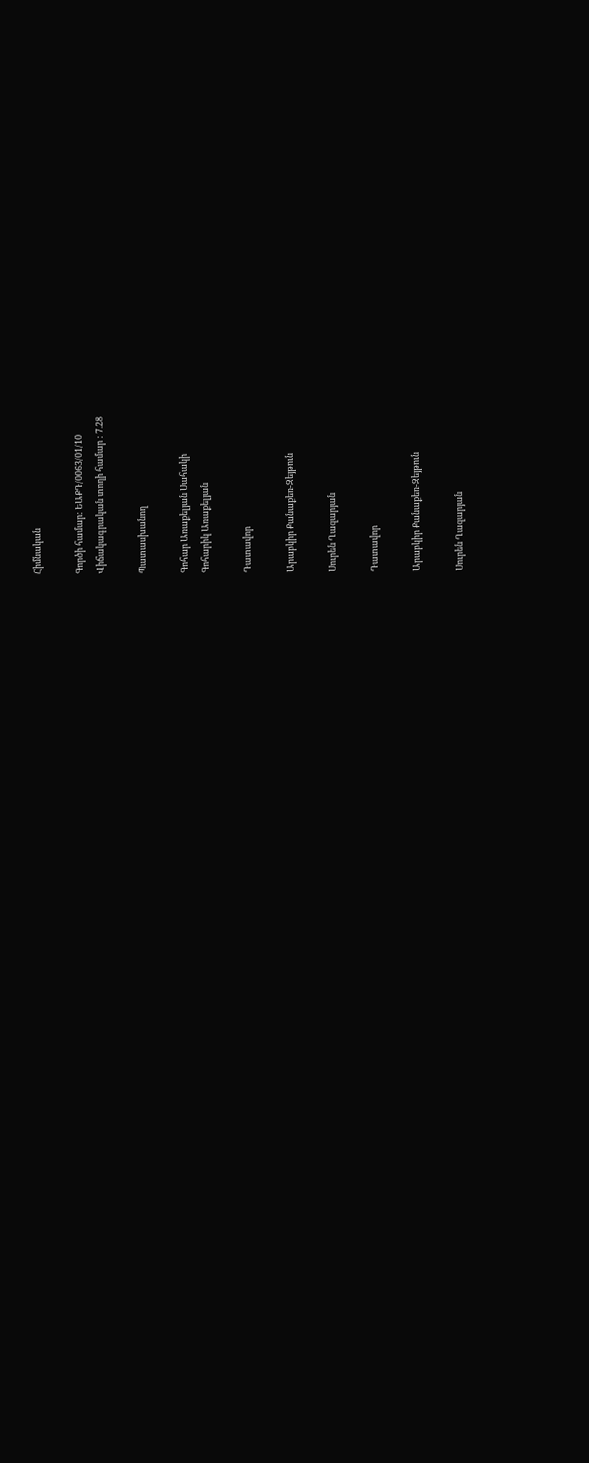Հիմնական

Գործի համար: ԵԱՔԴ/0063/01/10
Վիճակագրական տողի համար : 7.28

Պատասխանող

Գոհար Առաքելյան Սահակի
Գոհարիկ Առաքելյան

Դատավոր

Արաբկիր Քանաքեռ-Զեյթուն

Սուրեն Ղազարյան

Դատավոր

Արաբկիր Քանաքեռ-Զեյթուն

Սուրեն Ղազարյան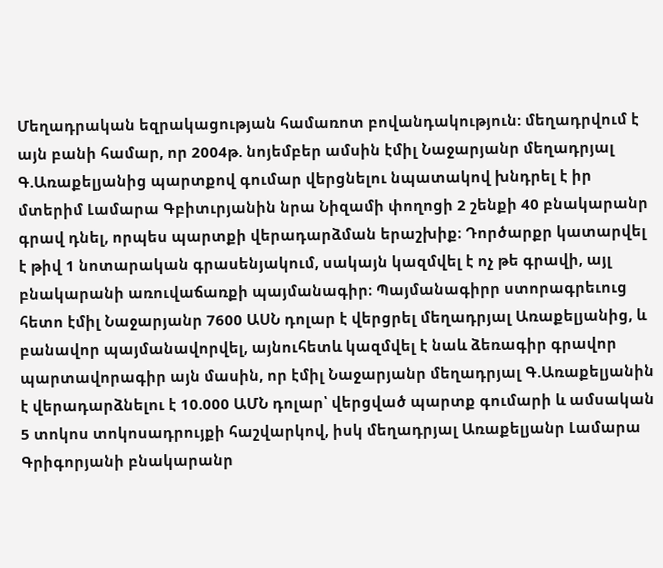Մեղադրական եզրակացության համառոտ բովանդակություն: մեղադրվում է այն բանի համար, որ 2004թ. նոյեմբեր ամսին էմիլ Նաջարյանր մեղադրյալ Գ.Առաքելյանից պարտքով գումար վերցնելու նպատակով խնդրել է իր մտերիմ Լամարա Գբիտւրյանին նրա Նիզամի փողոցի 2 շենքի 40 բնակարանր գրավ դնել, որպես պարտքի վերադարձման երաշխիք։ Դործարքր կատարվել է թիվ 1 նոտարական գրասենյակում, սակայն կազմվել է ոչ թե գրավի, այլ բնակարանի առուվաճառքի պայմանագիր։ Պայմանագիրր ստորագրեւուց հետո էմիլ Նաջարյանր 7600 ԱՍՆ դոլար է վերցրել մեղադրյալ Առաքելյանից, և բանավոր պայմանավորվել, այնուհետև կազմվել է նաև ձեռագիր գրավոր պարտավորագիր այն մասին, որ էմիլ Նաջարյանր մեղադրյալ Գ.Առաքելյանին է վերադարձնելու է 10.000 ԱՄՆ դոլար՝ վերցված պարտք գումարի և ամսական 5 տոկոս տոկոսադրույքի հաշվարկով, իսկ մեղադրյալ Առաքելյանր Լամարա Գրիգորյանի բնակարանր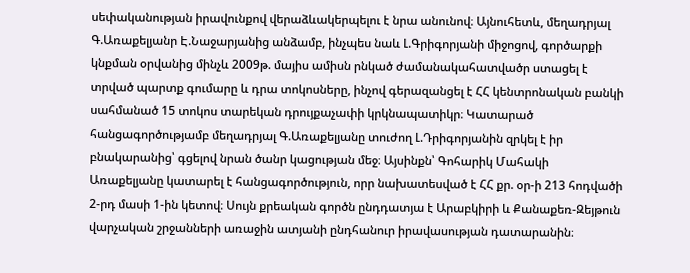սեփականության իրավունքով վերաձևակերպելու է նրա անունով։ Այնուհետև, մեղադրյալ Գ.Առաքելյանր Է.Նաջարյանից անձամբ, ինչպես նաև Լ.Գրիգորյանի միջոցով, գործարքի կնքման օրվանից մինչև 2009թ. մայիս ամիսն րնկած ժամանակահատվածր ստացել է տրված պարտք գումարը և դրա տոկոսները, ինչով գերազանցել է ՀՀ կենտրոնական բանկի սահմանած 15 տոկոս տարեկան դրույքաչափի կրկնապատիկր։ Կատարած հանցագործությամբ մեղադրյալ Գ.Առաքելյանը տուժող Լ.Դրիգորյանին զրկել է իր բնակարանից՝ գցելով նրան ծանր կացության մեջ։ Այսինքն՝ Գոհարիկ Մահակի Առաքելյանը կատարել է հանցագործություն, որր նախատեսված է ՀՀ քր. օր-ի 213 հոդվածի 2-րդ մասի 1-ին կետով։ Սույն քրեական գործն ընդդատյա է Արաբկիրի և Քանաքեռ-Զեյթուն վարչական շրջանների առաջին ատյանի ընդհանուր իրավասության դատարանին։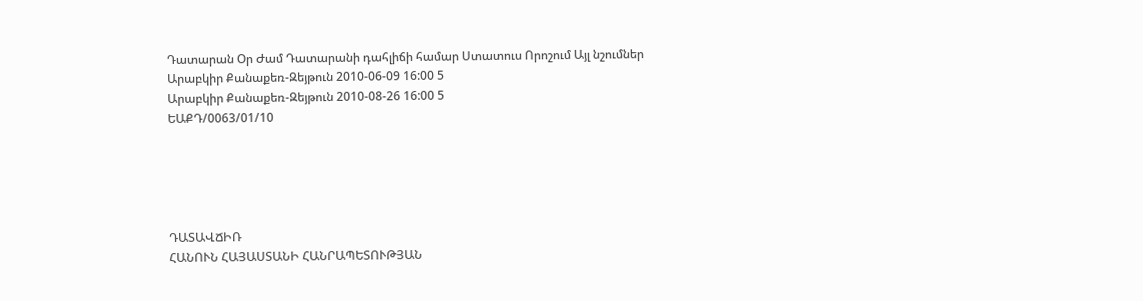Դատարան Օր Ժամ Դատարանի դահլիճի համար Ստատուս Որոշում Այլ նշումներ
Արաբկիր Քանաքեռ-Զեյթուն 2010-06-09 16:00 5
Արաբկիր Քանաքեռ-Զեյթուն 2010-08-26 16:00 5
ԵԱՔԴ/0063/01/10





ԴԱՏԱՎՃԻՌ
ՀԱՆՈՒՆ ՀԱՅԱՍՏԱՆԻ ՀԱՆՐԱՊԵՏՈՒԹՅԱՆ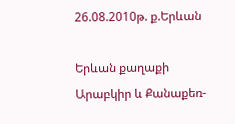26.08.2010թ. ք.Երևան

Երևան քաղաքի Արաբկիր և Քանաքեռ-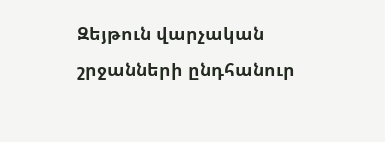Զեյթուն վարչական շրջանների ընդհանուր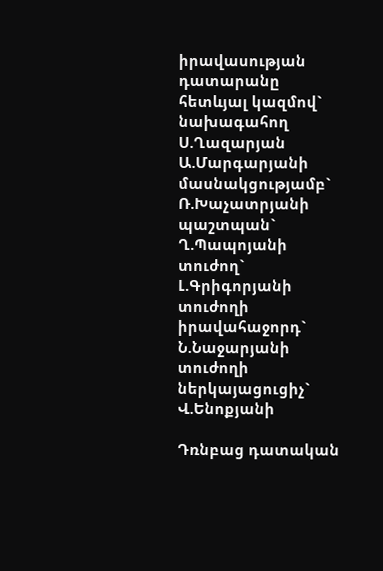իրավասության դատարանը հետևյալ կազմով`
նախագահող Ս.Ղազարյան
Ա.Մարգարյանի
մասնակցությամբ`
Ռ.Խաչատրյանի
պաշտպան` Ղ.Պապոյանի
տուժող` Լ.Գրիգորյանի
տուժողի իրավահաջորդ` Ն.Նաջարյանի
տուժողի ներկայացուցիչ` Վ.Ենոքյանի

Դռնբաց դատական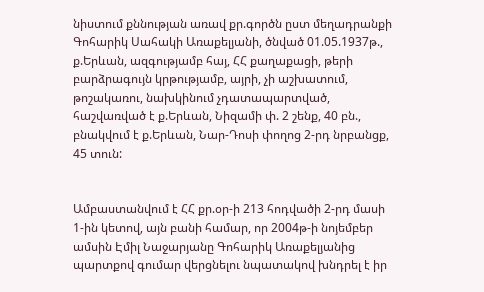նիստում քննության առավ քր.գործն ըստ մեղադրանքի
Գոհարիկ Սահակի Առաքելյանի, ծնված 01.05.1937թ., ք.Երևան, ազգությամբ հայ, ՀՀ քաղաքացի, թերի բարձրագույն կրթությամբ, այրի, չի աշխատում, թոշակառու, նախկինում չդատապարտված, հաշվառված է ք.Երևան, Նիզամի փ. 2 շենք, 40 բն., բնակվում է ք.Երևան, Նար-Դոսի փողոց 2-րդ նրբանցք, 45 տուն:


Ամբաստանվում է ՀՀ քր.օր-ի 213 հոդվածի 2-րդ մասի 1-ին կետով, այն բանի համար, որ 2004թ-ի նոյեմբեր ամսին Էմիլ Նաջարյանը Գոհարիկ Առաքելյանից պարտքով գումար վերցնելու նպատակով խնդրել է իր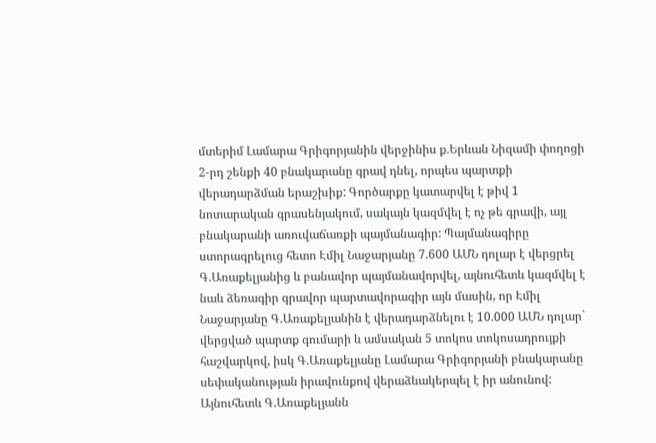մտերիմ Լամարա Գրիգորյանին վերջինիս ք.Երևան Նիզամի փողոցի 2-րդ շենքի 40 բնակարանը գրավ դնել, որպես պարտքի վերադարձման երաշխիք: Գործարքը կատարվել է թիվ 1 նոտարական գրասենյակում, սակայն կազմվել է ոչ թե գրավի, այլ բնակարանի առուվաճառքի պայմանագիր: Պայմանագիրը ստորագրելուց հետո Էմիլ Նաջարյանը 7.600 ԱՄՆ դոլար է վերցրել Գ.Առաքելյանից և բանավոր պայմանավորվել, այնուհետև կազմվել է նաև ձեռագիր գրավոր պարտավորագիր այն մասին, որ Էմիլ Նաջարյանը Գ.Առաքելյանին է վերադարձնելու է 10.000 ԱՄՆ դոլար` վերցված պարտք գումարի և ամսական 5 տոկոս տոկոսադրույքի հաշվարկով, իսկ Գ.Առաքելյանը Լամարա Գրիգորյանի բնակարանը սեփականության իրավունքով վերաձևակերպել է իր անունով: Այնուհետև Գ.Առաքելյանն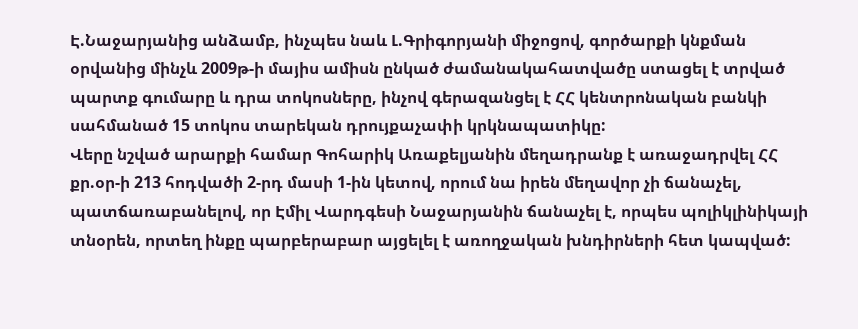Է.Նաջարյանից անձամբ, ինչպես նաև Լ.Գրիգորյանի միջոցով, գործարքի կնքման օրվանից մինչև 2009թ-ի մայիս ամիսն ընկած ժամանակահատվածը ստացել է տրված պարտք գումարը և դրա տոկոսները, ինչով գերազանցել է ՀՀ կենտրոնական բանկի սահմանած 15 տոկոս տարեկան դրույքաչափի կրկնապատիկը:
Վերը նշված արարքի համար Գոհարիկ Առաքելյանին մեղադրանք է առաջադրվել ՀՀ քր.օր-ի 213 հոդվածի 2-րդ մասի 1-ին կետով, որում նա իրեն մեղավոր չի ճանաչել, պատճառաբանելով, որ Էմիլ Վարդգեսի Նաջարյանին ճանաչել է, որպես պոլիկլինիկայի տնօրեն, որտեղ ինքը պարբերաբար այցելել է առողջական խնդիրների հետ կապված: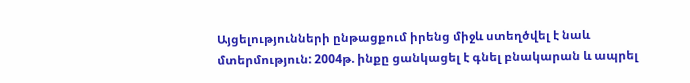Այցելությունների ընթացքում իրենց միջև ստեղծվել է նաև մտերմություն: 2004թ. ինքը ցանկացել է գնել բնակարան և ապրել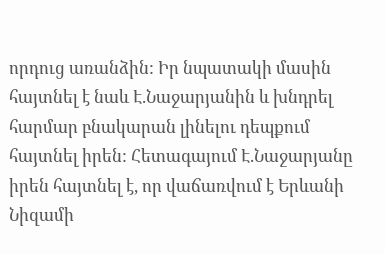որդուց առանձին: Իր նպատակի մասին հայտնել է նաև Է.Նաջարյանին և խնդրել հարմար բնակարան լինելու դեպքում հայտնել իրեն: Հետագայում Է.Նաջարյանը իրեն հայտնել է, որ վաճառվում է Երևանի Նիզամի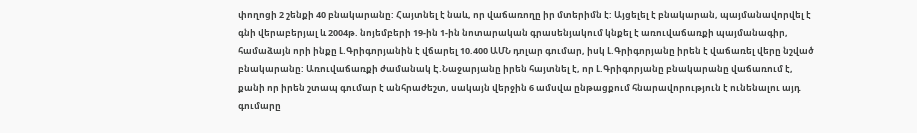փողոցի 2 շենքի 40 բնակարանը: Հայտնել է նաև, որ վաճառողը իր մտերիմն է: Այցելել է բնակարան, պայմանավորվել է գնի վերաբերյալ և 2004թ. նոյեմբերի 19-ին 1-ին նոտարական գրասենյակում կնքել է առուվաճառքի պայմանագիր, համաձայն որի ինքը Լ.Գրիգորյանին է վճարել 10.400 ԱՄՆ դոլար գումար, իսկ Լ.Գրիգորյանը իրեն է վաճառել վերը նշված բնակարանը: Առուվաճառքի ժամանակ Է.Նաջարյանը իրեն հայտնել է, որ Լ.Գրիգորյանը բնակարանը վաճառում է, քանի որ իրեն շտապ գումար է անհրաժեշտ, սակայն վերջին 6 ամսվա ընթացքում հնարավորություն է ունենալու այդ գումարը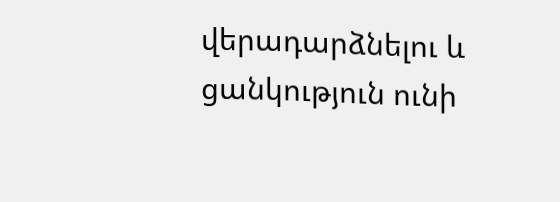վերադարձնելու և ցանկություն ունի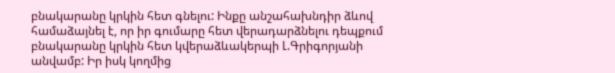բնակարանը կրկին հետ գնելու: Ինքը անշահախնդիր ձևով համաձայնել է, որ իր գումարը հետ վերադարձնելու դեպքում բնակարանը կրկին հետ կվերաձևակերպի Լ.Գրիգորյանի անվամբ: Իր իսկ կողմից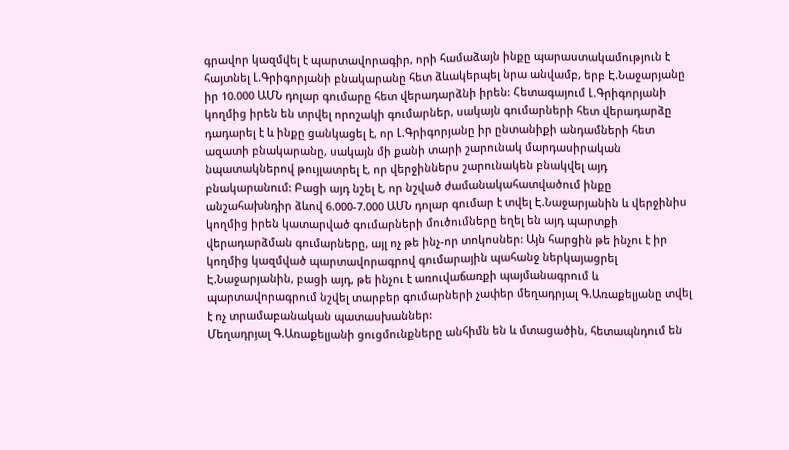գրավոր կազմվել է պարտավորագիր, որի համաձայն ինքը պարաստակամություն է հայտնել Լ.Գրիգորյանի բնակարանը հետ ձևակերպել նրա անվամբ, երբ Է.Նաջարյանը իր 10.000 ԱՄՆ դոլար գումարը հետ վերադարձնի իրեն: Հետագայում Լ.Գրիգորյանի կողմից իրեն են տրվել որոշակի գումարներ, սակայն գումարների հետ վերադարձը դադարել է և ինքը ցանկացել է, որ Լ.Գրիգորյանը իր ընտանիքի անդամների հետ ազատի բնակարանը, սակայն մի քանի տարի շարունակ մարդասիրական նպատակներով թույլատրել է, որ վերջիններս շարունակեն բնակվել այդ բնակարանում: Բացի այդ նշել է, որ նշված ժամանակահատվածում ինքը անշահախնդիր ձևով 6.000-7.000 ԱՄՆ դոլար գումար է տվել Է.Նաջարյանին և վերջինիս կողմից իրեն կատարված գումարների մուծումները եղել են այդ պարտքի վերադարձման գումարները, այլ ոչ թե ինչ-որ տոկոսներ: Այն հարցին թե ինչու է իր կողմից կազմված պարտավորագրով գումարային պահանջ ներկայացրել Է.Նաջարյանին, բացի այդ, թե ինչու է առուվաճառքի պայմանագրում և պարտավորագրում նշվել տարբեր գումարների չափեր մեղադրյալ Գ.Առաքելյանը տվել է ոչ տրամաբանական պատասխաններ:
Մեղադրյալ Գ.Առաքելյանի ցուցմունքները անհիմն են և մտացածին, հետապնդում են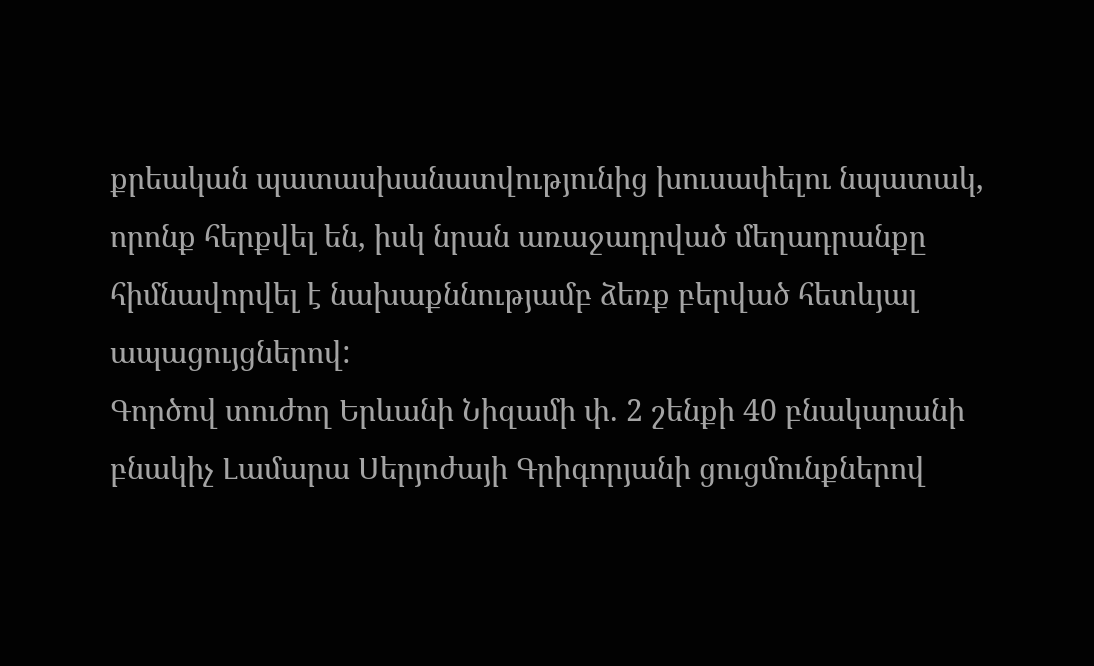քրեական պատասխանատվությունից խուսափելու նպատակ, որոնք հերքվել են, իսկ նրան առաջադրված մեղադրանքը հիմնավորվել է նախաքննությամբ ձեռք բերված հետևյալ ապացույցներով:
Գործով տուժող Երևանի Նիզամի փ. 2 շենքի 40 բնակարանի բնակիչ Լամարա Սերյոժայի Գրիգորյանի ցուցմունքներով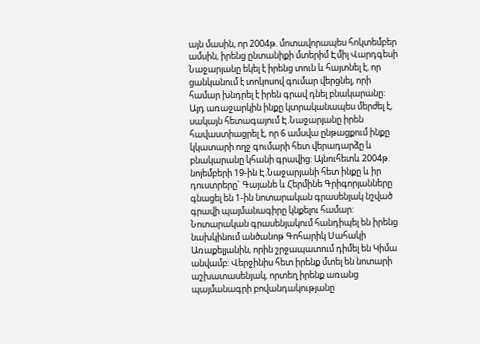այն մասին, որ 2004թ. մոտավորապես հոկտեմբեր ամսին, իրենց ընտանիքի մտերիմ Էմիլ Վարդգեսի Նաջարյանը եկել է իրենց տուն և հայտնել է, որ ցանկանում է տոկոսով գումար վերցնել, որի համար խնդրել է իրեն գրավ դնել բնակարանը: Այդ առաջարկին ինքը կտրականապես մերժել է, սակայն հետագայում Է.Նաջարյանը իրեն հավաստիացրել է, որ 6 ամսվա ընթացքում ինքը կկատարի ողջ գումարի հետ վերադարձը և բնակարանը կհանի գրավից: Այնուհետև 2004թ. նոյեմբերի 19-ին Է.Նաջարյանի հետ ինքը և իր դուստրերը` Գայանե և Հերմինե Գրիգորյանները գնացել են 1-ին նոտարական գրասենյակ նշված գրավի պայմանագիրը կնքելու համար: Նոտարական գրասենյակում հանդիպել են իրենց նախկինում անծանոթ Գոհարիկ Սահակի Առաքելյանին, որին շրջապատում դիմել են Կիմա անվամբ: Վերջինիս հետ իրենք մտել են նոտարի աշխատասենյակ, որտեղ իրենք առանց պայմանագրի բովանդակությանը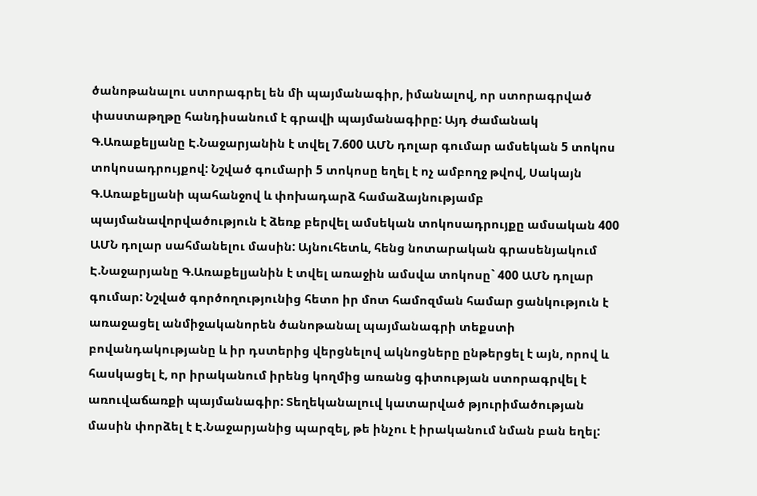ծանոթանալու ստորագրել են մի պայմանագիր, իմանալով, որ ստորագրված փաստաթղթը հանդիսանում է գրավի պայմանագիրը: Այդ ժամանակ Գ.Առաքելյանը Է.Նաջարյանին է տվել 7.600 ԱՄՆ դոլար գումար ամսեկան 5 տոկոս տոկոսադրույքով: Նշված գումարի 5 տոկոսը եղել է ոչ ամբողջ թվով, Սակայն Գ.Առաքելյանի պահանջով և փոխադարձ համաձայնությամբ պայմանավորվածություն է ձեռք բերվել ամսեկան տոկոսադրույքը ամսական 400 ԱՄՆ դոլար սահմանելու մասին: Այնուհետև, հենց նոտարական գրասենյակում Է.Նաջարյանը Գ.Առաքելյանին է տվել առաջին ամսվա տոկոսը` 400 ԱՄՆ դոլար գումար: Նշված գործողությունից հետո իր մոտ համոզման համար ցանկություն է առաջացել անմիջականորեն ծանոթանալ պայմանագրի տեքստի բովանդակությանը և իր դստերից վերցնելով ակնոցները ընթերցել է այն, որով և հասկացել է, որ իրականում իրենց կողմից առանց գիտության ստորագրվել է առուվաճառքի պայմանագիր: Տեղեկանալուվ կատարված թյուրիմածության մասին փորձել է Է.Նաջարյանից պարզել, թե ինչու է իրականում նման բան եղել: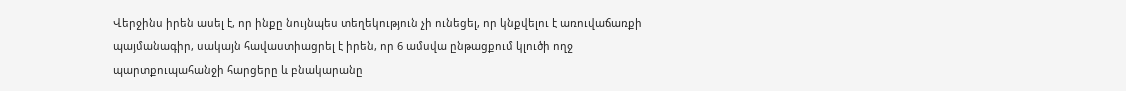Վերջինս իրեն ասել է, որ ինքը նույնպես տեղեկություն չի ունեցել, որ կնքվելու է առուվաճառքի պայմանագիր, սակայն հավաստիացրել է իրեն, որ 6 ամսվա ընթացքում կլուծի ողջ պարտքուպահանջի հարցերը և բնակարանը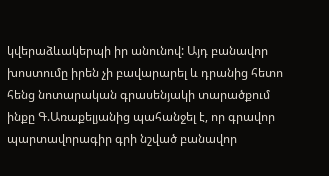կվերաձևակերպի իր անունով: Այդ բանավոր խոստումը իրեն չի բավարարել և դրանից հետո հենց նոտարական գրասենյակի տարածքում ինքը Գ.Առաքելյանից պահանջել է, որ գրավոր պարտավորագիր գրի նշված բանավոր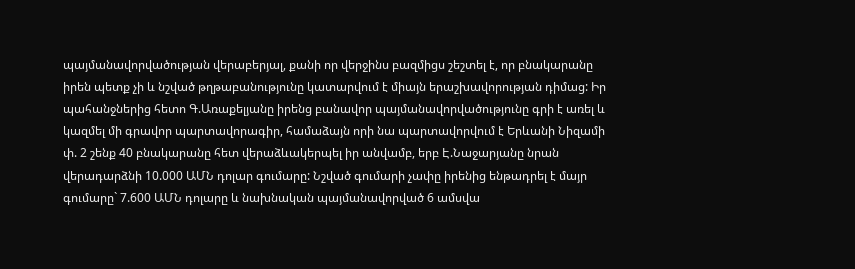պայմանավորվածության վերաբերյալ, քանի որ վերջինս բազմիցս շեշտել է, որ բնակարանը իրեն պետք չի և նշված թղթաբանությունը կատարվում է միայն երաշխավորության դիմաց: Իր պահանջներից հետո Գ.Առաքելյանը իրենց բանավոր պայմանավորվածությունը գրի է առել և կազմել մի գրավոր պարտավորագիր, համաձայն որի նա պարտավորվում է Երևանի Նիզամի փ. 2 շենք 40 բնակարանը հետ վերաձևակերպել իր անվամբ, երբ Է.Նաջարյանը նրան վերադարձնի 10.000 ԱՄՆ դոլար գումարը: Նշված գումարի չափը իրենից ենթադրել է մայր գումարը` 7.600 ԱՄՆ դոլարը և նախնական պայմանավորված 6 ամսվա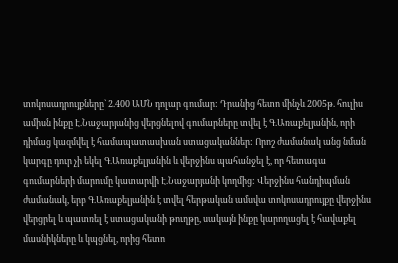տոկոսադրույքները` 2.400 ԱՄՆ դոլար գումար: Դրանից հետո մինչև 2005թ. հուլիս ամիսն ինքը Է.Նաջարյանից վերցնելով գումարները տվել է Գ.Առաքելյանին, որի դիմաց կազմվել է համապատասխան ստացականներ: Որոշ ժամանակ անց նման կարգը դուր չի եկել Գ.Առաքելյանին և վերջինս պահանջել է, որ հետագա գումարների մարումը կատարվի Է.Նաջարյանի կողմից: Վերջինս հանդիպման ժամանակ, երբ Գ.Առաքելյանին է տվել հերթական ամսվա տոկոսադրույքը վերջինս վերցրել և պատռել է ստացականի թուղթը, սակայն ինքը կարողացել է հավաքել մասնիկները և կպցնել, որից հետո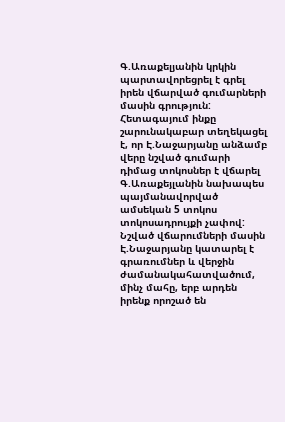Գ.Առաքելյանին կրկին պարտավորեցրել է գրել իրեն վճարված գումարների մասին գրություն: Հետագայում ինքը շարունակաբար տեղեկացել է, որ Է.Նաջարյանը անձամբ վերը նշված գումարի դիմաց տոկոսներ է վճարել Գ.Առաքեյլանին նախապես պայմանավորված ամսեկան 5 տոկոս տոկոսադրույքի չափով: Նշված վճարումների մասին Է.Նաջարյանը կատարել է գրառումներ և վերջին ժամանակահատվածում, մինչ մահը, երբ արդեն իրենք որոշած են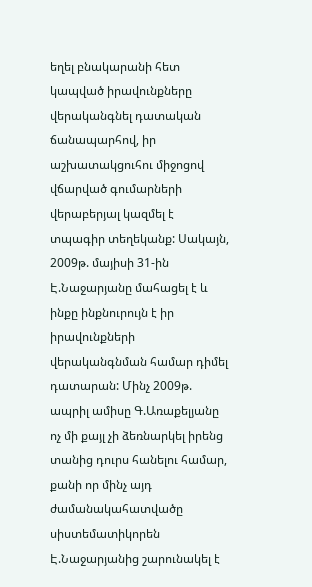եղել բնակարանի հետ կապված իրավունքները վերականգնել դատական ճանապարհով, իր աշխատակցուհու միջոցով վճարված գումարների վերաբերյալ կազմել է տպագիր տեղեկանք: Սակայն, 2009թ. մայիսի 31-ին Է.Նաջարյանը մահացել է և ինքը ինքնուրույն է իր իրավունքների վերականգնման համար դիմել դատարան: Մինչ 2009թ. ապրիլ ամիսը Գ.Առաքելյանը ոչ մի քայլ չի ձեռնարկել իրենց տանից դուրս հանելու համար, քանի որ մինչ այդ ժամանակահատվածը սիստեմատիկորեն Է.Նաջարյանից շարունակել է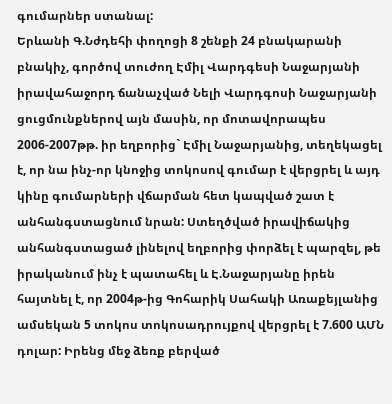գումարներ ստանալ:
Երևանի Գ.Նժդեհի փողոցի 8 շենքի 24 բնակարանի բնակիչ, գործով տուժող Էմիլ Վարդգեսի Նաջարյանի իրավահաջորդ ճանաչված Նելի Վարդգոսի Նաջարյանի ցուցմունքներով այն մասին, որ մոտավորապես 2006-2007թթ. իր եղբորից` Էմիլ Նաջարյանից, տեղեկացել է, որ նա ինչ-որ կնոջից տոկոսով գումար է վերցրել և այդ կինը գումարների վճարման հետ կապված շատ է անհանգստացնում նրան: Ստեղծված իրավիճակից անհանգստացած լինելով եղբորից փորձել է պարզել, թե իրականում ինչ է պատահել և Է.Նաջարյանը իրեն հայտնել է, որ 2004թ-ից Գոհարիկ Սահակի Առաքեյլանից ամսեկան 5 տոկոս տոկոսադրույքով վերցրել է 7.600 ԱՄՆ դոլար: Իրենց մեջ ձեռք բերված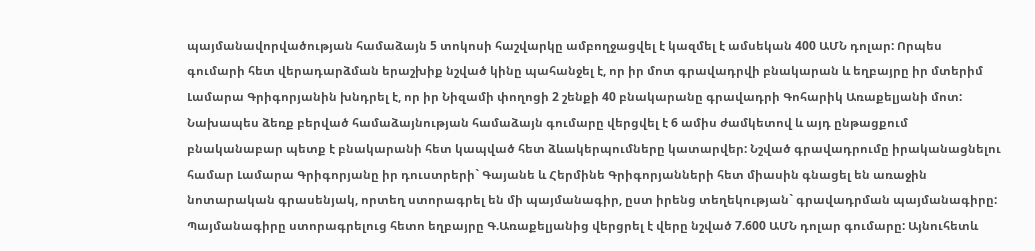պայմանավորվածության համաձայն 5 տոկոսի հաշվարկը ամբողջացվել է կազմել է ամսեկան 400 ԱՄՆ դոլար: Որպես գումարի հետ վերադարձման երաշխիք նշված կինը պահանջել է, որ իր մոտ գրավադրվի բնակարան և եղբայրը իր մտերիմ Լամարա Գրիգորյանին խնդրել է, որ իր Նիզամի փողոցի 2 շենքի 40 բնակարանը գրավադրի Գոհարիկ Առաքելյանի մոտ:
Նախապես ձեռք բերված համաձայնության համաձայն գումարը վերցվել է 6 ամիս ժամկետով և այդ ընթացքում բնականաբար պետք է բնակարանի հետ կապված հետ ձևակերպումները կատարվեր: Նշված գրավադրումը իրականացնելու համար Լամարա Գրիգորյանը իր դուստրերի` Գայանե և Հերմինե Գրիգորյանների հետ միասին գնացել են առաջին նոտարական գրասենյակ, որտեղ ստորագրել են մի պայմանագիր, ըստ իրենց տեղեկության` գրավադրման պայմանագիրը: Պայմանագիրը ստորագրելուց հետո եղբայրը Գ.Առաքելյանից վերցրել է վերը նշված 7.600 ԱՄՆ դոլար գումարը: Այնուհետև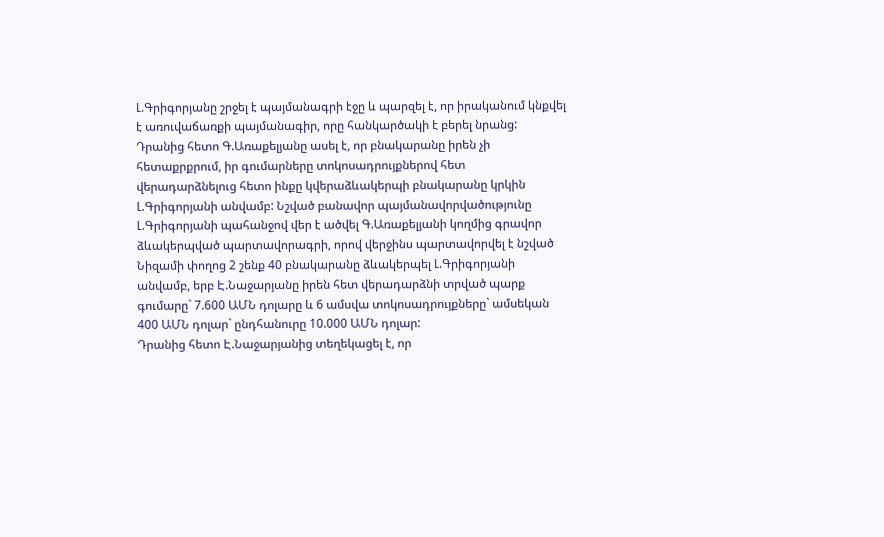Լ.Գրիգորյանը շրջել է պայմանագրի էջը և պարզել է, որ իրականում կնքվել է առուվաճառքի պայմանագիր, որը հանկարծակի է բերել նրանց: Դրանից հետո Գ.Առաքելյանը ասել է, որ բնակարանը իրեն չի հետաքրքրում, իր գումարները տոկոսադրույքներով հետ վերադարձնելուց հետո ինքը կվերաձևակերպի բնակարանը կրկին Լ.Գրիգորյանի անվամբ: Նշված բանավոր պայմանավորվածությունը Լ.Գրիգորյանի պահանջով վեր է ածվել Գ.Առաքելյանի կողմից գրավոր ձևակերպված պարտավորագրի, որով վերջինս պարտավորվել է նշված Նիզամի փողոց 2 շենք 40 բնակարանը ձևակերպել Լ.Գրիգորյանի անվամբ, երբ Է.Նաջարյանը իրեն հետ վերադարձնի տրված պարք գումարը` 7.600 ԱՄՆ դոլարը և 6 ամսվա տոկոսադրույքները` ամսեկան 400 ԱՄՆ դոլար` ընդհանուրը 10.000 ԱՄՆ դոլար:
Դրանից հետո Է.Նաջարյանից տեղեկացել է, որ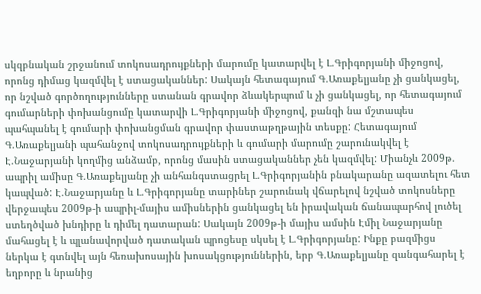սկզբնական շրջանում տոկոսադրույքների մարումը կատարվել է Լ.Գրիգորյանի միջոցով, որոնց դիմաց կազմվել է ստացականներ: Սակայն հետագայում Գ.Առաքելյանը չի ցանկացել, որ նշված գործողությունները ստանան գրավոր ձևակերպում և չի ցանկացել, որ հետագայում գումարների փոխանցումը կատարվի Լ.Գրիգորյանի միջոցով, քանզի նա մշտապես պահպանել է գումարի փոխանցման գրավոր փաստաթղթային տեսքը: Հետագայում Գ.Առաքելյանի պահանջով տոկոսադրույքների և գումարի մարումը շարունակվել է Է.Նաջարյանի կողմից անձամբ, որոնց մասին ստացականներ չեն կազմվել: Միանչև 2009թ. ապրիլ ամիսը Գ.Առաքելյանը չի անհանգստացրել Լ.Գրիգորյանին բնակարանը ազատելու հետ կապված: Է.Նաջարյանը և Լ.Գրիգորյանը տարիներ շարունակ վճարելով նշված տոկոսները վերջապես 2009թ-ի ապրիլ-մայիս ամիսներին ցանկացել են իրավական ճանապարհով լուծել ստեղծված խնդիրը և դիմել դատարան: Սակայն 2009թ-ի մայիս ամսին Էմիլ Նաջարյանը մահացել է և պլանավորված դատական պրոցեսը սկսել է Լ.Գրիգորյանը: Ինքը բազմիցս ներկա է գտնվել այն հեռախոսային խոսակցություններին, երբ Գ.Առաքելյանը զանգահարել է եղբորը և նրանից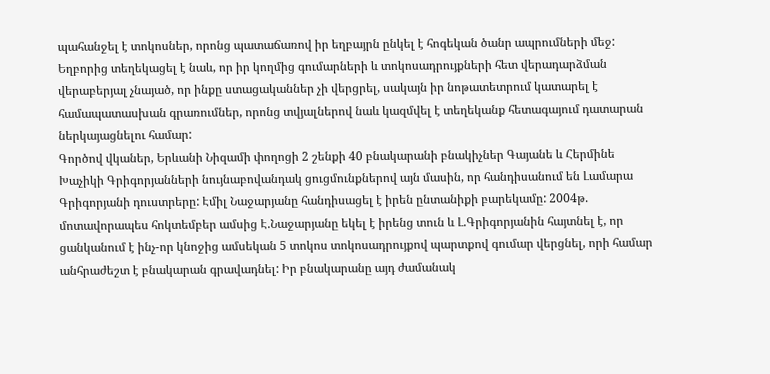պահանջել է տոկոսներ, որոնց պատաճառով իր եղբայրն ընկել է հոգեկան ծանր ապրումների մեջ: Եղբորից տեղեկացել է նաև, որ իր կողմից գումարների և տոկոսադրույքների հետ վերադարձման վերաբերյալ չնայած, որ ինքը ստացականներ չի վերցրել, սակայն իր նոթատետրում կատարել է համապատասխան գրառումներ, որոնց տվյալներով նաև կազմվել է տեղեկանք հետագայում դատարան ներկայացնելու համար:
Գործով վկաներ, Երևանի Նիզամի փողոցի 2 շենքի 40 բնակարանի բնակիչներ Գայանե և Հերմինե Խաչիկի Գրիգորյանների նույնաբովանդակ ցուցմունքներով այն մասին, որ հանդիսանում են Լամարա Գրիգորյանի դուստրերը: Էմիլ Նաջարյանը հանդիսացել է իրեն ընտանիքի բարեկամը: 2004թ. մոտավորապես հոկտեմբեր ամսից Է.Նաջարյանը եկել է իրենց տուն և Լ.Գրիգորյանին հայտնել է, որ ցանկանում է ինչ-որ կնոջից ամսեկան 5 տոկոս տոկոսադրույքով պարտքով գումար վերցնել, որի համար անհրաժեշտ է բնակարան գրավադնել: Իր բնակարանը այդ ժամանակ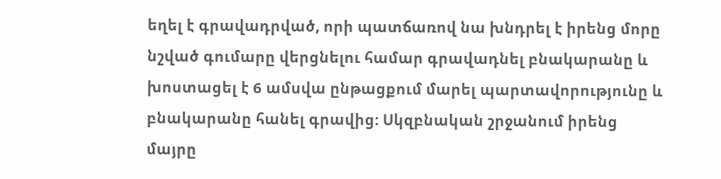եղել է գրավադրված, որի պատճառով նա խնդրել է իրենց մորը նշված գումարը վերցնելու համար գրավադնել բնակարանը և խոստացել է 6 ամսվա ընթացքում մարել պարտավորությունը և բնակարանը հանել գրավից: Սկզբնական շրջանում իրենց մայրը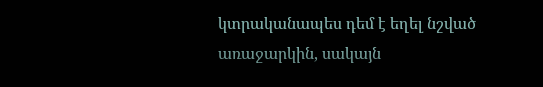կտրականապես դեմ է եղել նշված առաջարկին, սակայն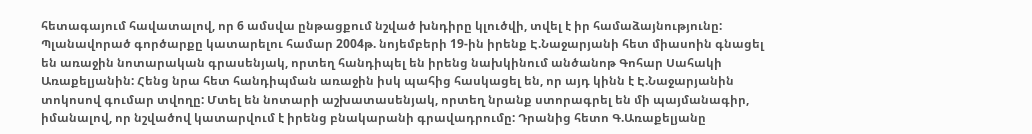հետագայում հավատալով, որ 6 ամսվա ընթացքում նշված խնդիրը կլուծվի, տվել է իր համաձայնությունը: Պլանավորած գործարքը կատարելու համար 2004թ. նոյեմբերի 19-ին իրենք Է.Նաջարյանի հետ միասոին գնացել են առաջին նոտարական գրասենյակ, որտեղ հանդիպել են իրենց նախկինում անծանոթ Գոհար Սահակի Առաքելյանին: Հենց նրա հետ հանդիպման առաջին իսկ պահից հասկացել են, որ այդ կինն է Է.Նաջարյանին տոկոսով գումար տվողը: Մտել են նոտարի աշխատասենյակ, որտեղ նրանք ստորագրել են մի պայմանագիր, իմանալով, որ նշվածով կատարվում է իրենց բնակարանի գրավադրումը: Դրանից հետո Գ.Առաքելյանը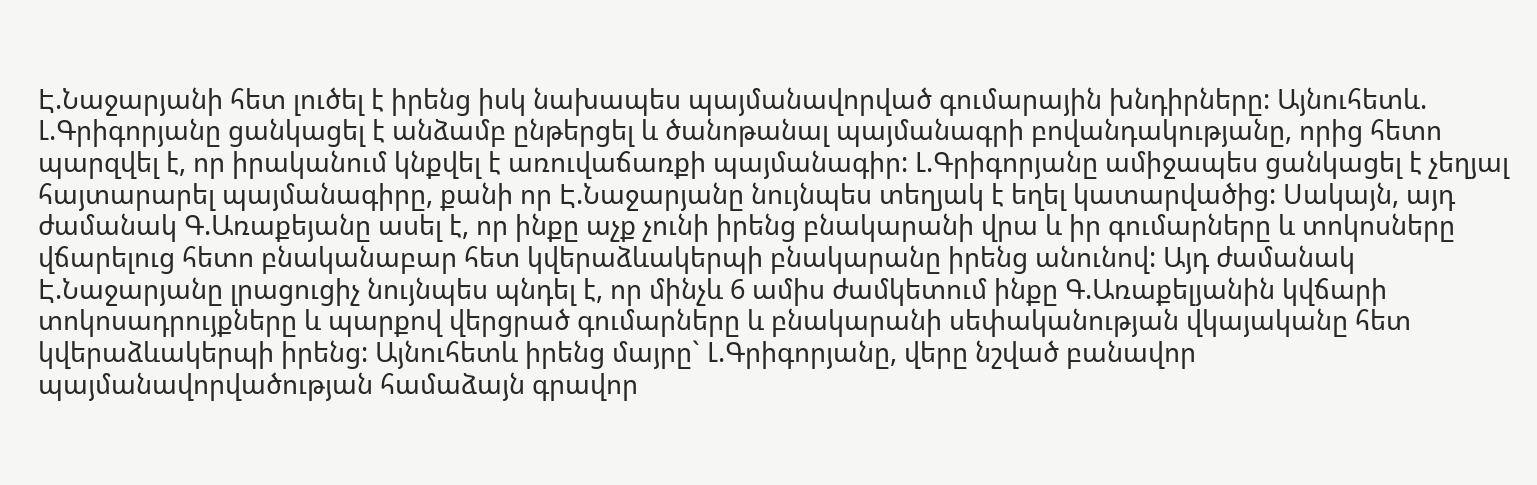Է.Նաջարյանի հետ լուծել է իրենց իսկ նախապես պայմանավորված գումարային խնդիրները: Այնուհետև. Լ.Գրիգորյանը ցանկացել է անձամբ ընթերցել և ծանոթանալ պայմանագրի բովանդակությանը, որից հետո պարզվել է, որ իրականում կնքվել է առուվաճառքի պայմանագիր: Լ.Գրիգորյանը ամիջապես ցանկացել է չեղյալ հայտարարել պայմանագիրը, քանի որ Է.Նաջարյանը նույնպես տեղյակ է եղել կատարվածից: Սակայն, այդ ժամանակ Գ.Առաքեյանը ասել է, որ ինքը աչք չունի իրենց բնակարանի վրա և իր գումարները և տոկոսները վճարելուց հետո բնականաբար հետ կվերաձևակերպի բնակարանը իրենց անունով: Այդ ժամանակ Է.Նաջարյանը լրացուցիչ նույնպես պնդել է, որ մինչև 6 ամիս ժամկետում ինքը Գ.Առաքելյանին կվճարի տոկոսադրույքները և պարքով վերցրած գումարները և բնակարանի սեփականության վկայականը հետ կվերաձևակերպի իրենց: Այնուհետև իրենց մայրը` Լ.Գրիգորյանը, վերը նշված բանավոր պայմանավորվածության համաձայն գրավոր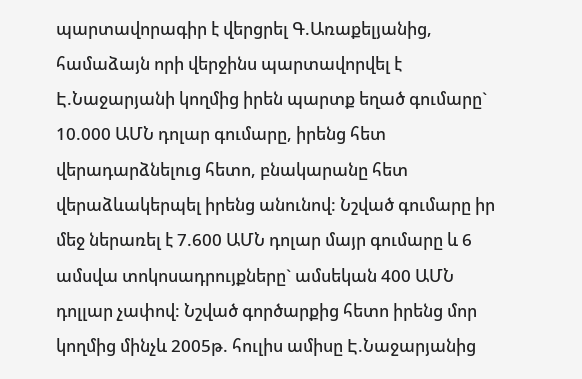պարտավորագիր է վերցրել Գ.Առաքելյանից, համաձայն որի վերջինս պարտավորվել է Է.Նաջարյանի կողմից իրեն պարտք եղած գումարը` 10.000 ԱՄՆ դոլար գումարը, իրենց հետ վերադարձնելուց հետո, բնակարանը հետ վերաձևակերպել իրենց անունով: Նշված գումարը իր մեջ ներառել է 7.600 ԱՄՆ դոլար մայր գումարը և 6 ամսվա տոկոսադրույքները` ամսեկան 400 ԱՄՆ դոլլար չափով: Նշված գործարքից հետո իրենց մոր կողմից մինչև 2005թ. հուլիս ամիսը Է.Նաջարյանից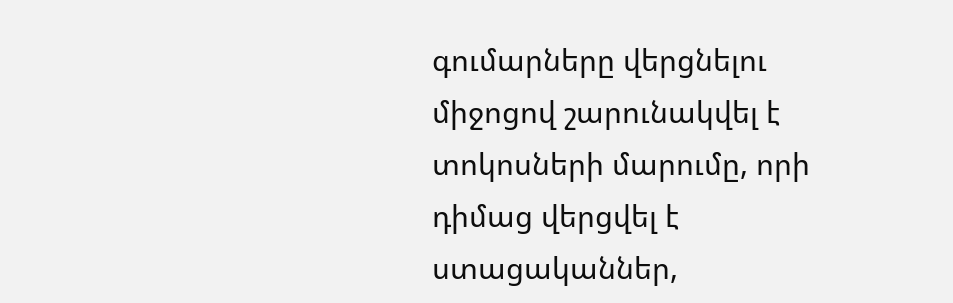գումարները վերցնելու միջոցով շարունակվել է տոկոսների մարումը, որի դիմաց վերցվել է ստացականներ,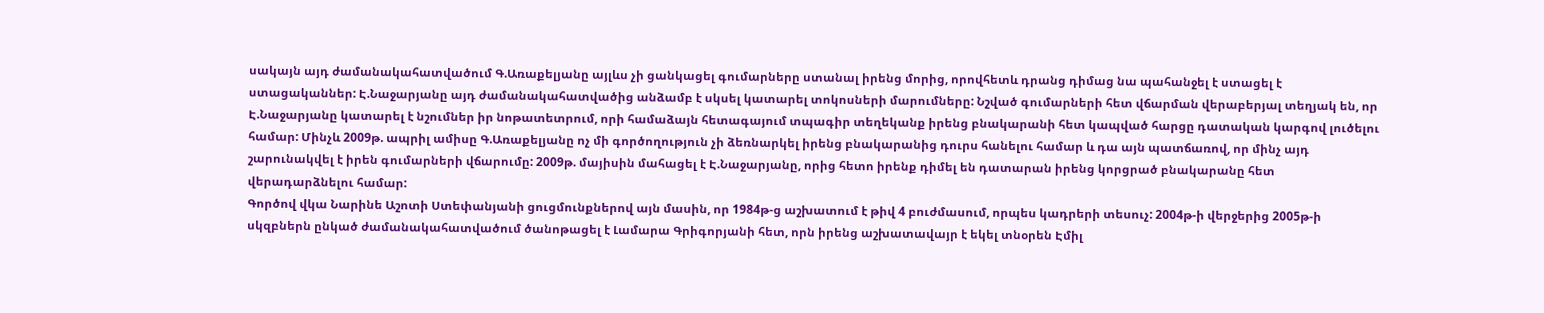սակայն այդ ժամանակահատվածում Գ.Առաքելյանը այլևս չի ցանկացել գումարները ստանալ իրենց մորից, որովհետև դրանց դիմաց նա պահանջել է ստացել է ստացականներ: Է.Նաջարյանը այդ ժամանակահատվածից անձամբ է սկսել կատարել տոկոսների մարումները: Նշված գումարների հետ վճարման վերաբերյալ տեղյակ են, որ Է.Նաջարյանը կատարել է նշումներ իր նոթատետրում, որի համաձայն հետագայում տպագիր տեղեկանք իրենց բնակարանի հետ կապված հարցը դատական կարգով լուծելու համար: Մինչև 2009թ. ապրիլ ամիսը Գ.Առաքելյանը ոչ մի գործողություն չի ձեռնարկել իրենց բնակարանից դուրս հանելու համար և դա այն պատճառով, որ մինչ այդ շարունակվել է իրեն գումարների վճարումը: 2009թ. մայիսին մահացել է Է.Նաջարյանը, որից հետո իրենք դիմել են դատարան իրենց կորցրած բնակարանը հետ վերադարձնելու համար:
Գործով վկա Նարինե Աշոտի Ստեփանյանի ցուցմունքներով այն մասին, որ 1984թ-ց աշխատում է թիվ 4 բուժմասում, որպես կադրերի տեսուչ: 2004թ-ի վերջերից 2005թ-ի սկզբներն ընկած ժամանակահատվածում ծանոթացել է Լամարա Գրիգորյանի հետ, որն իրենց աշխատավայր է եկել տնօրեն Էմիլ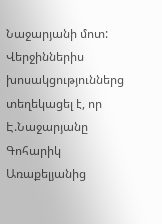Նաջարյանի մոտ: Վերջիններիս խոսակցություններց տեղեկացել է, որ Է.Նաջարյանը Գոհարիկ Առաքելյանից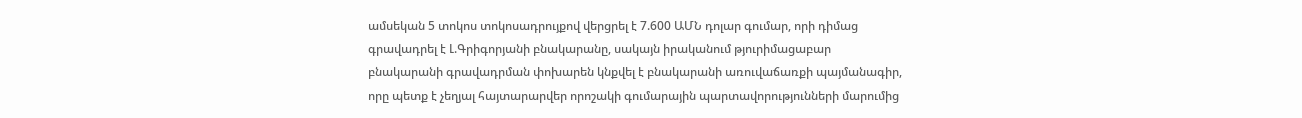ամսեկան 5 տոկոս տոկոսադրույքով վերցրել է 7.600 ԱՄՆ դոլար գումար, որի դիմաց գրավադրել է Լ.Գրիգորյանի բնակարանը, սակայն իրականում թյուրիմացաբար բնակարանի գրավադրման փոխարեն կնքվել է բնակարանի առուվաճառքի պայմանագիր, որը պետք է չեղյալ հայտարարվեր որոշակի գումարային պարտավորությունների մարումից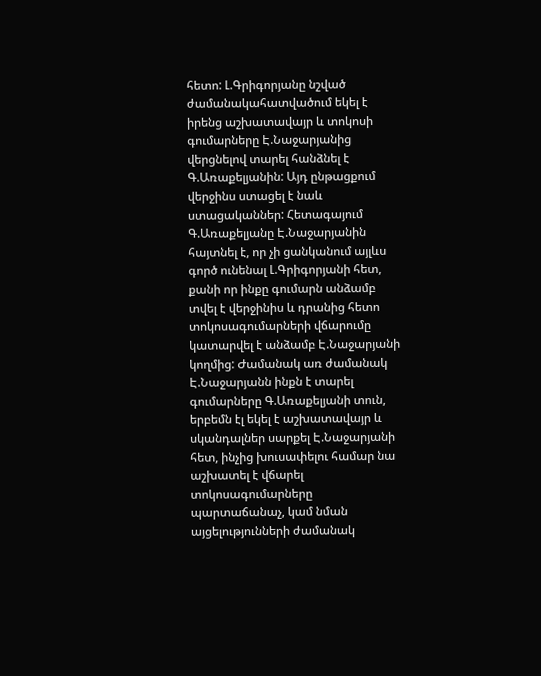հետո: Լ.Գրիգորյանը նշված ժամանակահատվածում եկել է իրենց աշխատավայր և տոկոսի գումարները Է.Նաջարյանից վերցնելով տարել հանձնել է Գ.Առաքելյանին: Այդ ընթացքում վերջինս ստացել է նաև ստացականներ: Հետագայում Գ.Առաքելյանը Է.Նաջարյանին հայտնել է, որ չի ցանկանում այլևս գործ ունենալ Լ.Գրիգորյանի հետ, քանի որ ինքը գումարն անձամբ տվել է վերջինիս և դրանից հետո տոկոսագումարների վճարումը կատարվել է անձամբ Է.Նաջարյանի կողմից: Ժամանակ առ ժամանակ Է.Նաջարյանն ինքն է տարել գումարները Գ.Առաքելյանի տուն, երբեմն էլ եկել է աշխատավայր և սկանդալներ սարքել Է.Նաջարյանի հետ, ինչից խուսափելու համար նա աշխատել է վճարել տոկոսագումարները պարտաճանաչ, կամ նման այցելությունների ժամանակ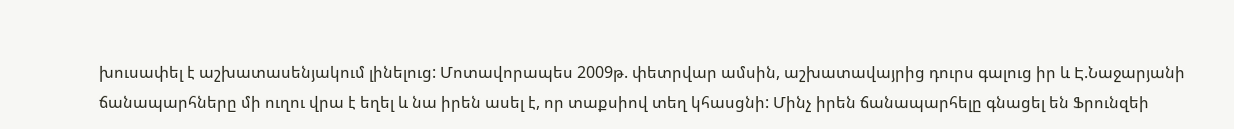խուսափել է աշխատասենյակում լինելուց: Մոտավորապես 2009թ. փետրվար ամսին, աշխատավայրից դուրս գալուց իր և Է.Նաջարյանի ճանապարհները մի ուղու վրա է եղել և նա իրեն ասել է, որ տաքսիով տեղ կհասցնի: Մինչ իրեն ճանապարհելը գնացել են Ֆրունզեի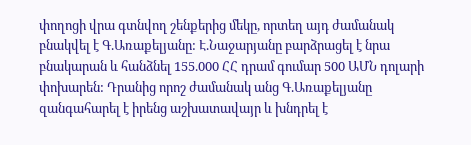փողոցի վրա գտնվող շենքերից մեկը, որտեղ այդ ժամանակ բնակվել է Գ.Առաքելյանը: Է.Նաջարյանը բարձրացել է նրա բնակարան և հանձնել 155.000 ՀՀ դրամ գումար 500 ԱՄՆ դոլարի փոխարեն: Դրանից որոշ ժամանակ անց Գ.Առաքելյանը զանգահարել է իրենց աշխատավայր և խնդրել է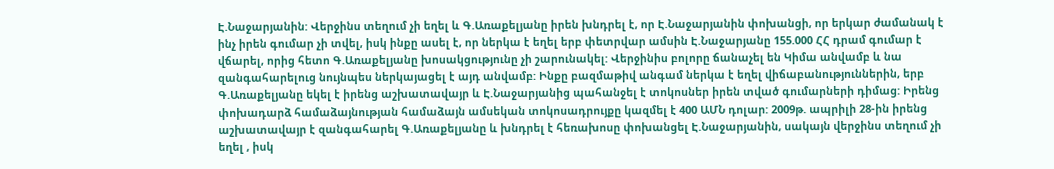Է.Նաջարյանին: Վերջինս տեղում չի եղել և Գ.Առաքելյանը իրեն խնդրել է, որ Է.Նաջարյանին փոխանցի, որ երկար ժամանակ է ինչ իրեն գումար չի տվել, իսկ ինքը ասել է, որ ներկա է եղել երբ փետրվար ամսին Է.Նաջարյանը 155.000 ՀՀ դրամ գումար է վճարել, որից հետո Գ.Առաքելյանը խոսակցությունը չի շարունակել: Վերջինիս բոլորը ճանաչել են Կիմա անվամբ և նա զանգահարելուց նույնպես ներկայացել է այդ անվամբ: Ինքը բազմաթիվ անգամ ներկա է եղել վիճաբանություններին, երբ Գ.Առաքելյանը եկել է իրենց աշխատավայր և Է.Նաջարյանից պահանջել է տոկոսներ իրեն տված գումարների դիմաց: Իրենց փոխադարձ համաձայնության համաձայն ամսեկան տոկոսադրույքը կազմել է 400 ԱՄՆ դոլար: 2009թ. ապրիլի 28-ին իրենց աշխատավայր է զանգահարել Գ.Առաքելյանը և խնդրել է հեռախոսը փոխանցել Է.Նաջարյանին, սակայն վերջինս տեղում չի եղել , իսկ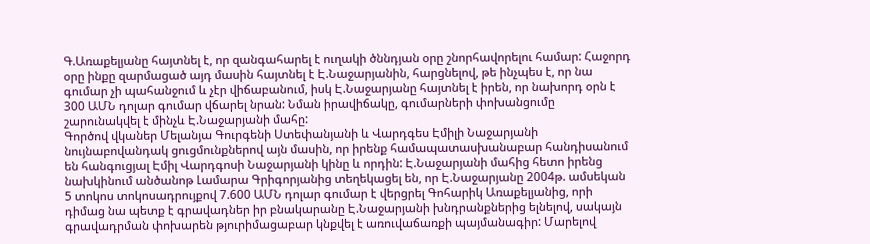Գ.Առաքելյանը հայտնել է, որ զանգահարել է ուղակի ծննդյան օրը շնորհավորելու համար: Հաջորդ օրը ինքը զարմացած այդ մասին հայտնել է Է.Նաջարյանին, հարցնելով, թե ինչպես է, որ նա գումար չի պահանջում և չէր վիճաբանում, իսկ Է.Նաջարյանը հայտնել է իրեն, որ նախորդ օրն է 300 ԱՄՆ դոլար գումար վճարել նրան: Նման իրավիճակը, գումարների փոխանցումը շարունակվել է մինչև Է.Նաջարյանի մահը:
Գործով վկաներ Մելանյա Գուրգենի Ստեփանյանի և Վարդգես Էմիլի Նաջարյանի նույնաբովանդակ ցուցմունքներով այն մասին, որ իրենք համապատասխանաբար հանդիսանում են հանգուցյալ Էմիլ Վարդգոսի Նաջարյանի կինը և որդին: Է.Նաջարյանի մահից հետո իրենց նախկինում անծանոթ Լամարա Գրիգորյանից տեղեկացել են, որ Է.Նաջարյանը 2004թ. ամսեկան 5 տոկոս տոկոսադրույքով 7.600 ԱՄՆ դոլար գումար է վերցրել Գոհարիկ Առաքելյանից, որի դիմաց նա պետք է գրավադներ իր բնակարանը Է.Նաջարյանի խնդրանքներից ելնելով, սակայն գրավադրման փոխարեն թյուրիմացաբար կնքվել է առուվաճառքի պայմանագիր: Մարելով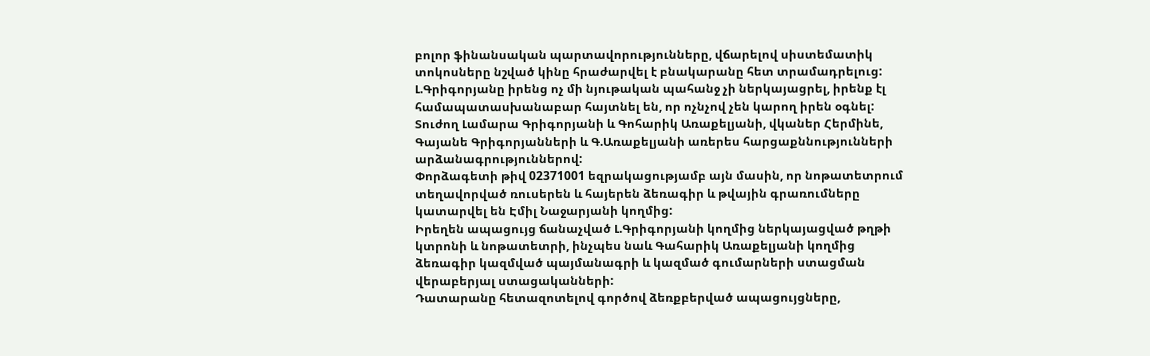բոլոր ֆինանսական պարտավորությունները, վճարելով սիստեմատիկ տոկոսները նշված կինը հրաժարվել է բնակարանը հետ տրամադրելուց: Լ.Գրիգորյանը իրենց ոչ մի նյութական պահանջ չի ներկայացրել, իրենք էլ համապատասխանաբար հայտնել են, որ ոչնչով չեն կարող իրեն օգնել:
Տուժող Լամարա Գրիգորյանի և Գոհարիկ Առաքելյանի, վկաներ Հերմինե, Գայանե Գրիգորյանների և Գ.Առաքելյանի առերես հարցաքննությունների արձանագրություններով:
Փորձագետի թիվ 02371001 եզրակացությամբ այն մասին, որ նոթատետրում տեղավորված ռուսերեն և հայերեն ձեռագիր և թվային գրառումները կատարվել են Էմիլ Նաջարյանի կողմից:
Իրեղեն ապացույց ճանաչված Լ.Գրիգորյանի կողմից ներկայացված թղթի կտրոնի և նոթատետրի, ինչպես նաև Գահարիկ Առաքելյանի կողմից ձեռագիր կազմված պայմանագրի և կազմած գումարների ստացման վերաբերյալ ստացականների:
Դատարանը հետազոտելով գործով ձեռքբերված ապացույցները,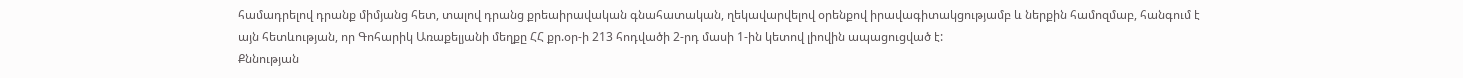համադրելով դրանք միմյանց հետ, տալով դրանց քրեաիրավական գնահատական, ղեկավարվելով օրենքով իրավագիտակցությամբ և ներքին համոզմաբ, հանգում է այն հետևության, որ Գոհարիկ Առաքելյանի մեղքը ՀՀ քր.օր-ի 213 հոդվածի 2-րդ մասի 1-ին կետով լիովին ապացուցված է:
Քննության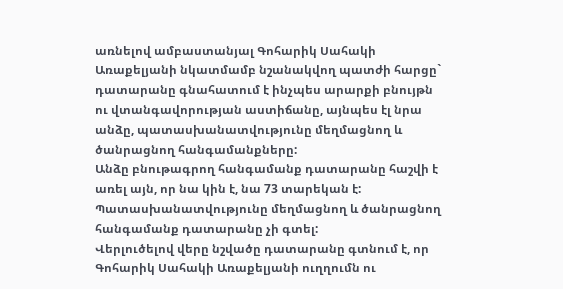առնելով ամբաստանյալ Գոհարիկ Սահակի Առաքելյանի նկատմամբ նշանակվող պատժի հարցը` դատարանը գնահատում է ինչպես արարքի բնույթն ու վտանգավորության աստիճանը, այնպես էլ նրա անձը, պատասխանատվությունը մեղմացնող և ծանրացնող հանգամանքները:
Անձը բնութագրող հանգամանք դատարանը հաշվի է առել այն, որ նա կին է, նա 73 տարեկան է:
Պատասխանատվությունը մեղմացնող և ծանրացնող հանգամանք դատարանը չի գտել:
Վերլուծելով վերը նշվածը դատարանը գտնում է, որ Գոհարիկ Սահակի Առաքելյանի ուղղումն ու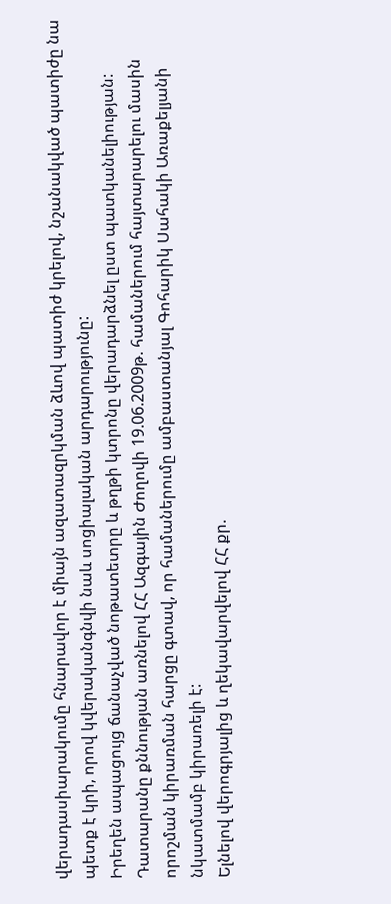վերադասիարակումը հնարավոր է միայն ազատազրկման ձևով պատիժ կրելով, նշանակված պատիժը նա պետք է կրի, որով կվերականգնվի նաև սոցիալական արդարությունը:
Իրեղեն ապացույց ճանաչված նոթատետրը և թղթի կտրոնը վերադարձնել ըստ պատկանելիության:
Դատարանը քննության առնելով ՀՀ Ազգային Ժողովի 19.06.2009թ. համաներում հայտարարելու մասին որոշման կիրառման հարցը գտավ, որ համաներումը ամբաստանյալ Գոհարիկ Սահակի Առաքելյանի նկատմամբ կիրառելի է:
Ելնելով վերոգրյալից և ղեկավարվելով ՀՀ քր.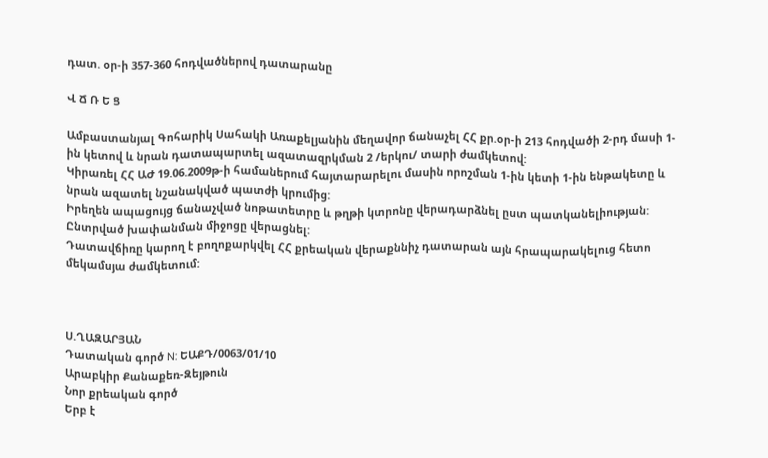դատ. օր-ի 357-360 հոդվածներով դատարանը

Վ Ճ Ռ Ե Ց

Ամբաստանյալ Գոհարիկ Սահակի Առաքելյանին մեղավոր ճանաչել ՀՀ քր.օր-ի 213 հոդվածի 2-րդ մասի 1-ին կետով և նրան դատապարտել ազատազրկման 2 /երկու/ տարի ժամկետով:
Կիրառել ՀՀ ԱԺ 19.06.2009թ-ի համաներում հայտարարելու մասին որոշման 1-ին կետի 1-ին ենթակետը և նրան ազատել նշանակված պատժի կրումից:
Իրեղեն ապացույց ճանաչված նոթատետրը և թղթի կտրոնը վերադարձնել ըստ պատկանելիության:
Ընտրված խափանման միջոցը վերացնել:
Դատավճիռը կարող է բողոքարկվել ՀՀ քրեական վերաքննիչ դատարան այն հրապարակելուց հետո մեկամսյա ժամկետում:



Ս.ՂԱԶԱՐՅԱՆ
Դատական գործ N: ԵԱՔԴ/0063/01/10
Արաբկիր Քանաքեռ-Զեյթուն
Նոր քրեական գործ
Երբ է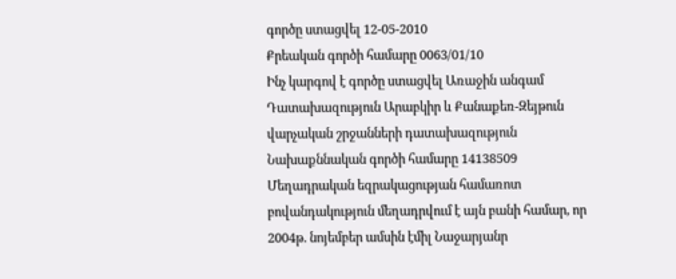գործը ստացվել 12-05-2010
Քրեական գործի համարը 0063/01/10
Ինչ կարգով է գործը ստացվել Առաջին անգամ
Դատախազություն Արաբկիր և Քանաքեռ-Զեյթուն վարչական շրջանների դատախազություն
Նախաքննական գործի համարը 14138509
Մեղադրական եզրակացության համառոտ բովանդակություն մեղադրվում է այն բանի համար, որ 2004թ. նոյեմբեր ամսին էմիլ Նաջարյանր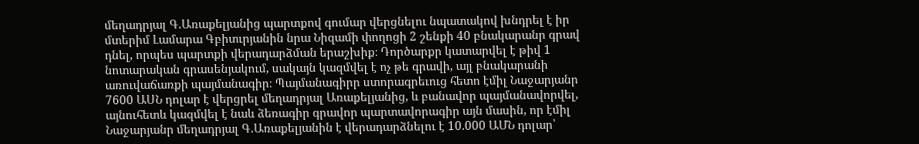մեղադրյալ Գ.Առաքելյանից պարտքով գումար վերցնելու նպատակով խնդրել է իր մտերիմ Լամարա Գբիտւրյանին նրա Նիզամի փողոցի 2 շենքի 40 բնակարանր գրավ դնել, որպես պարտքի վերադարձման երաշխիք։ Դործարքր կատարվել է թիվ 1 նոտարական գրասենյակում, սակայն կազմվել է ոչ թե գրավի, այլ բնակարանի առուվաճառքի պայմանագիր։ Պայմանագիրր ստորագրեւուց հետո էմիլ Նաջարյանր 7600 ԱՍՆ դոլար է վերցրել մեղադրյալ Առաքելյանից, և բանավոր պայմանավորվել, այնուհետև կազմվել է նաև ձեռագիր գրավոր պարտավորագիր այն մասին, որ էմիլ Նաջարյանր մեղադրյալ Գ.Առաքելյանին է վերադարձնելու է 10.000 ԱՄՆ դոլար՝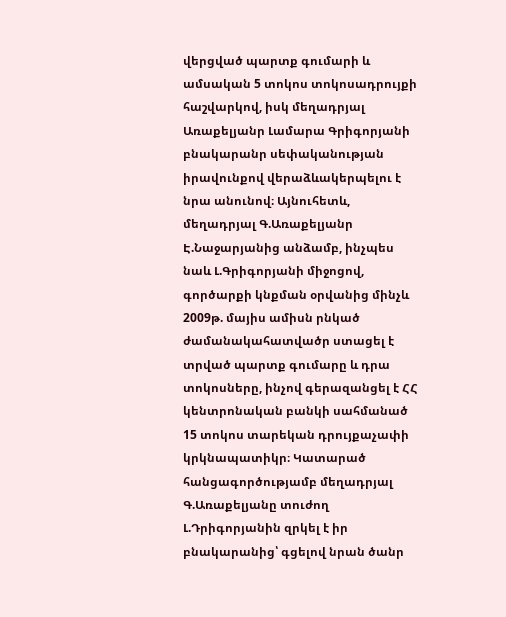վերցված պարտք գումարի և ամսական 5 տոկոս տոկոսադրույքի հաշվարկով, իսկ մեղադրյալ Առաքելյանր Լամարա Գրիգորյանի բնակարանր սեփականության իրավունքով վերաձևակերպելու է նրա անունով։ Այնուհետև, մեղադրյալ Գ.Առաքելյանր Է.Նաջարյանից անձամբ, ինչպես նաև Լ.Գրիգորյանի միջոցով, գործարքի կնքման օրվանից մինչև 2009թ. մայիս ամիսն րնկած ժամանակահատվածր ստացել է տրված պարտք գումարը և դրա տոկոսները, ինչով գերազանցել է ՀՀ կենտրոնական բանկի սահմանած 15 տոկոս տարեկան դրույքաչափի կրկնապատիկր։ Կատարած հանցագործությամբ մեղադրյալ Գ.Առաքելյանը տուժող Լ.Դրիգորյանին զրկել է իր բնակարանից՝ գցելով նրան ծանր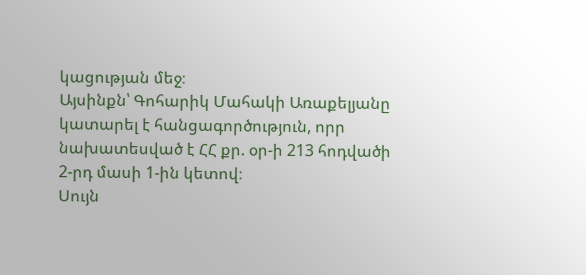կացության մեջ։
Այսինքն՝ Գոհարիկ Մահակի Առաքելյանը կատարել է հանցագործություն, որր նախատեսված է ՀՀ քր. օր-ի 213 հոդվածի 2-րդ մասի 1-ին կետով։
Սույն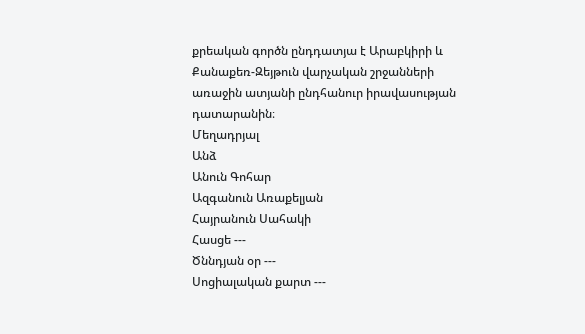քրեական գործն ընդդատյա է Արաբկիրի և Քանաքեռ-Զեյթուն վարչական շրջանների առաջին ատյանի ընդհանուր իրավասության դատարանին։
Մեղադրյալ
Անձ
Անուն Գոհար
Ազգանուն Առաքելյան
Հայրանուն Սահակի
Հասցե ---
Ծննդյան օր ---
Սոցիալական քարտ ---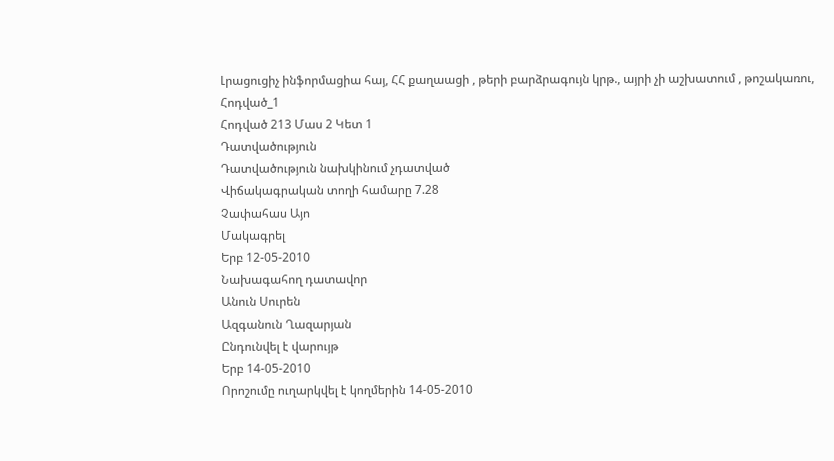Լրացուցիչ ինֆորմացիա հայ, ՀՀ քաղաացի , թերի բարձրագույն կրթ., այրի չի աշխատում , թոշակառու,
Հոդված_1
Հոդված 213 Մաս 2 Կետ 1
Դատվածություն
Դատվածություն նախկինում չդատված
Վիճակագրական տողի համարը 7.28
Չափահաս Այո
Մակագրել
Երբ 12-05-2010
Նախագահող դատավոր
Անուն Սուրեն
Ազգանուն Ղազարյան
Ընդունվել է վարույթ
Երբ 14-05-2010
Որոշումը ուղարկվել է կողմերին 14-05-2010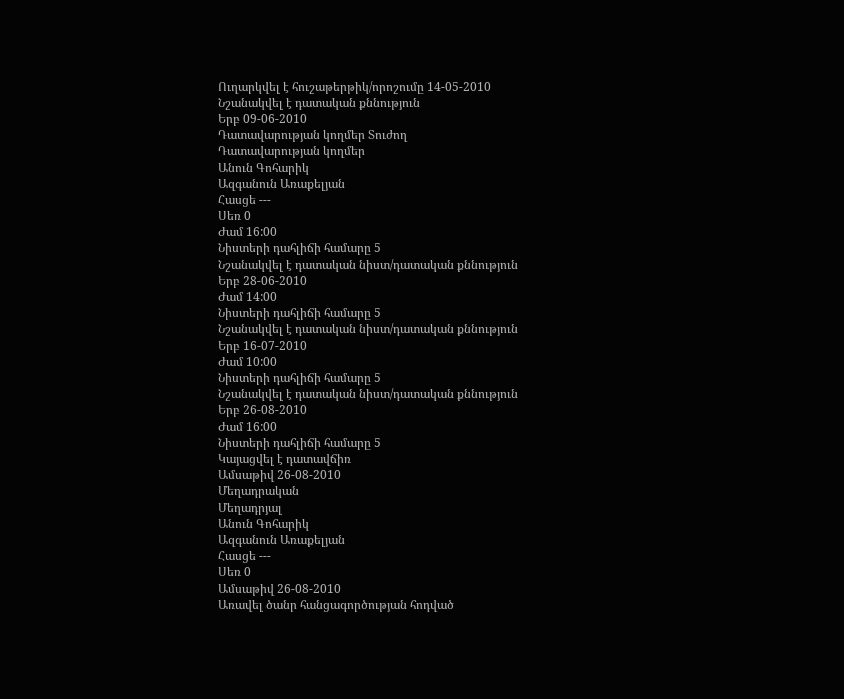Ուղարկվել է հուշաթերթիկ/որոշումը 14-05-2010
Նշանակվել է դատական քննություն
Երբ 09-06-2010
Դատավարության կողմեր Տուժող
Դատավարության կողմեր
Անուն Գոհարիկ
Ազգանուն Առաքելյան
Հասցե ---
Սեռ 0
Ժամ 16:00
Նիստերի դահլիճի համարը 5
Նշանակվել է դատական նիստ/դատական քննություն
Երբ 28-06-2010
Ժամ 14:00
Նիստերի դահլիճի համարը 5
Նշանակվել է դատական նիստ/դատական քննություն
Երբ 16-07-2010
Ժամ 10:00
Նիստերի դահլիճի համարը 5
Նշանակվել է դատական նիստ/դատական քննություն
Երբ 26-08-2010
Ժամ 16:00
Նիստերի դահլիճի համարը 5
Կայացվել է դատավճիռ
Ամսաթիվ 26-08-2010
Մեղադրական
Մեղադրյալ
Անուն Գոհարիկ
Ազգանուն Առաքելյան
Հասցե ---
Սեռ 0
Ամսաթիվ 26-08-2010
Առավել ծանր հանցագործության հոդված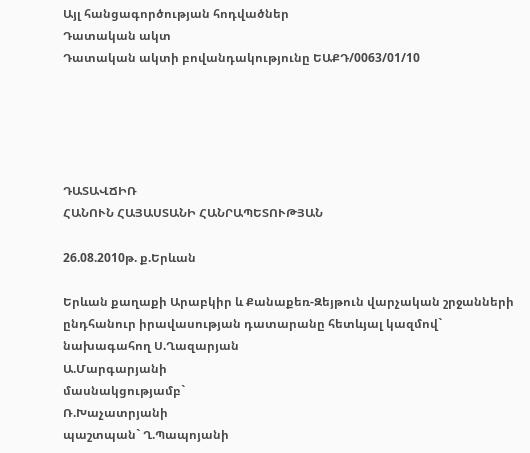Այլ հանցագործության հոդվածներ
Դատական ակտ
Դատական ակտի բովանդակությունը ԵԱՔԴ/0063/01/10





ԴԱՏԱՎՃԻՌ
ՀԱՆՈՒՆ ՀԱՅԱՍՏԱՆԻ ՀԱՆՐԱՊԵՏՈՒԹՅԱՆ

26.08.2010թ. ք.Երևան

Երևան քաղաքի Արաբկիր և Քանաքեռ-Զեյթուն վարչական շրջանների ընդհանուր իրավասության դատարանը հետևյալ կազմով`
նախագահող Ս.Ղազարյան
Ա.Մարգարյանի
մասնակցությամբ`
Ռ.Խաչատրյանի
պաշտպան` Ղ.Պապոյանի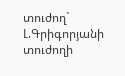տուժող` Լ.Գրիգորյանի
տուժողի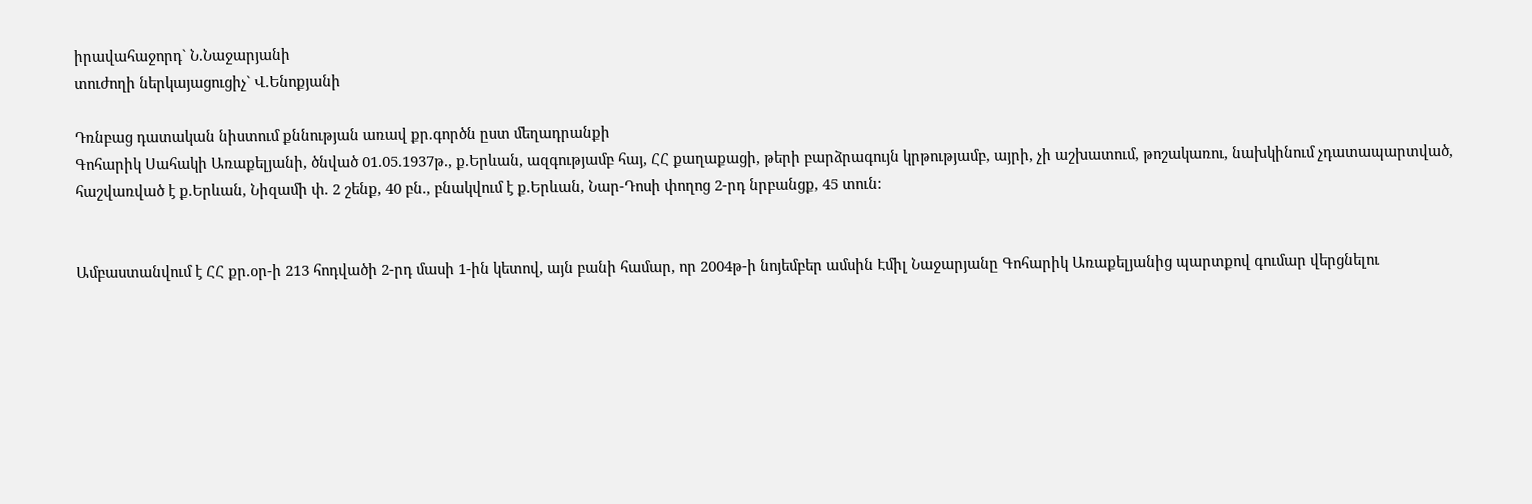իրավահաջորդ` Ն.Նաջարյանի
տուժողի ներկայացուցիչ` Վ.Ենոքյանի

Դռնբաց դատական նիստում քննության առավ քր.գործն ըստ մեղադրանքի
Գոհարիկ Սահակի Առաքելյանի, ծնված 01.05.1937թ., ք.Երևան, ազգությամբ հայ, ՀՀ քաղաքացի, թերի բարձրագույն կրթությամբ, այրի, չի աշխատում, թոշակառու, նախկինում չդատապարտված, հաշվառված է ք.Երևան, Նիզամի փ. 2 շենք, 40 բն., բնակվում է ք.Երևան, Նար-Դոսի փողոց 2-րդ նրբանցք, 45 տուն:


Ամբաստանվում է ՀՀ քր.օր-ի 213 հոդվածի 2-րդ մասի 1-ին կետով, այն բանի համար, որ 2004թ-ի նոյեմբեր ամսին Էմիլ Նաջարյանը Գոհարիկ Առաքելյանից պարտքով գումար վերցնելու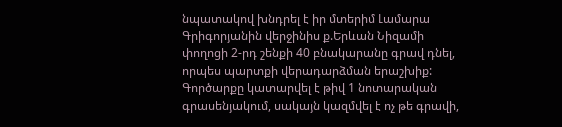նպատակով խնդրել է իր մտերիմ Լամարա Գրիգորյանին վերջինիս ք.Երևան Նիզամի փողոցի 2-րդ շենքի 40 բնակարանը գրավ դնել, որպես պարտքի վերադարձման երաշխիք: Գործարքը կատարվել է թիվ 1 նոտարական գրասենյակում, սակայն կազմվել է ոչ թե գրավի,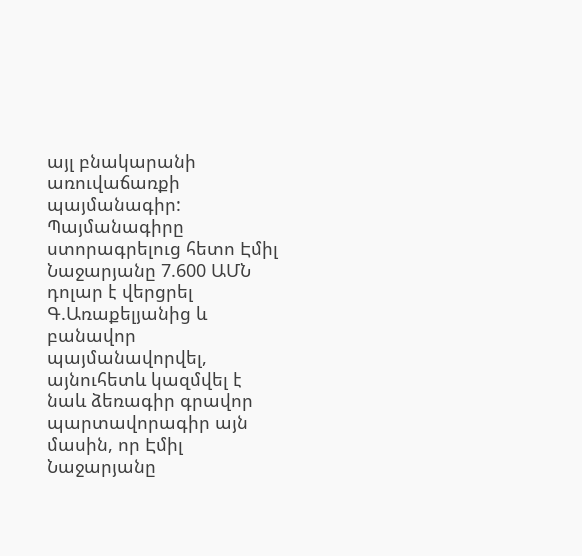այլ բնակարանի առուվաճառքի պայմանագիր: Պայմանագիրը ստորագրելուց հետո Էմիլ Նաջարյանը 7.600 ԱՄՆ դոլար է վերցրել Գ.Առաքելյանից և բանավոր պայմանավորվել, այնուհետև կազմվել է նաև ձեռագիր գրավոր պարտավորագիր այն մասին, որ Էմիլ Նաջարյանը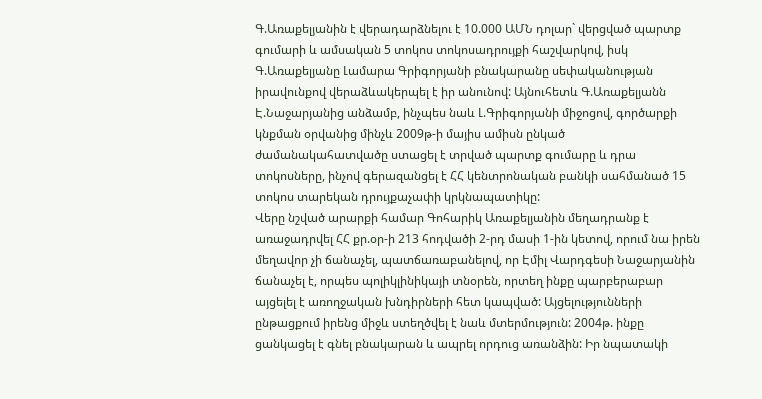Գ.Առաքելյանին է վերադարձնելու է 10.000 ԱՄՆ դոլար` վերցված պարտք գումարի և ամսական 5 տոկոս տոկոսադրույքի հաշվարկով, իսկ Գ.Առաքելյանը Լամարա Գրիգորյանի բնակարանը սեփականության իրավունքով վերաձևակերպել է իր անունով: Այնուհետև Գ.Առաքելյանն Է.Նաջարյանից անձամբ, ինչպես նաև Լ.Գրիգորյանի միջոցով, գործարքի կնքման օրվանից մինչև 2009թ-ի մայիս ամիսն ընկած ժամանակահատվածը ստացել է տրված պարտք գումարը և դրա տոկոսները, ինչով գերազանցել է ՀՀ կենտրոնական բանկի սահմանած 15 տոկոս տարեկան դրույքաչափի կրկնապատիկը:
Վերը նշված արարքի համար Գոհարիկ Առաքելյանին մեղադրանք է առաջադրվել ՀՀ քր.օր-ի 213 հոդվածի 2-րդ մասի 1-ին կետով, որում նա իրեն մեղավոր չի ճանաչել, պատճառաբանելով, որ Էմիլ Վարդգեսի Նաջարյանին ճանաչել է, որպես պոլիկլինիկայի տնօրեն, որտեղ ինքը պարբերաբար այցելել է առողջական խնդիրների հետ կապված: Այցելությունների ընթացքում իրենց միջև ստեղծվել է նաև մտերմություն: 2004թ. ինքը ցանկացել է գնել բնակարան և ապրել որդուց առանձին: Իր նպատակի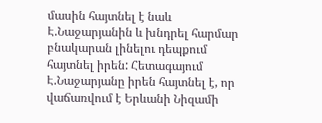մասին հայտնել է նաև Է.Նաջարյանին և խնդրել հարմար բնակարան լինելու դեպքում հայտնել իրեն: Հետագայում Է.Նաջարյանը իրեն հայտնել է, որ վաճառվում է Երևանի Նիզամի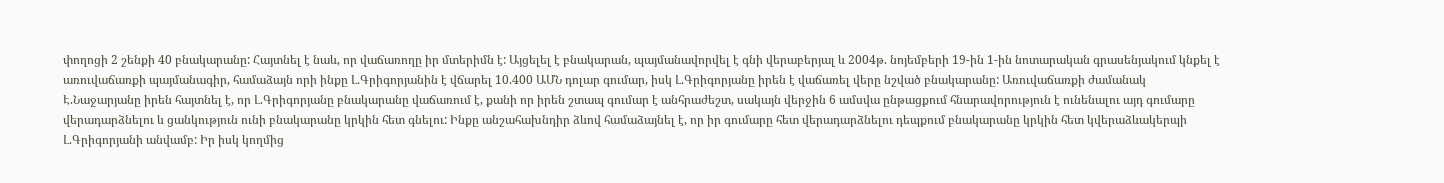փողոցի 2 շենքի 40 բնակարանը: Հայտնել է նաև, որ վաճառողը իր մտերիմն է: Այցելել է բնակարան, պայմանավորվել է գնի վերաբերյալ և 2004թ. նոյեմբերի 19-ին 1-ին նոտարական գրասենյակում կնքել է առուվաճառքի պայմանագիր, համաձայն որի ինքը Լ.Գրիգորյանին է վճարել 10.400 ԱՄՆ դոլար գումար, իսկ Լ.Գրիգորյանը իրեն է վաճառել վերը նշված բնակարանը: Առուվաճառքի ժամանակ Է.Նաջարյանը իրեն հայտնել է, որ Լ.Գրիգորյանը բնակարանը վաճառում է, քանի որ իրեն շտապ գումար է անհրաժեշտ, սակայն վերջին 6 ամսվա ընթացքում հնարավորություն է ունենալու այդ գումարը վերադարձնելու և ցանկություն ունի բնակարանը կրկին հետ գնելու: Ինքը անշահախնդիր ձևով համաձայնել է, որ իր գումարը հետ վերադարձնելու դեպքում բնակարանը կրկին հետ կվերաձևակերպի Լ.Գրիգորյանի անվամբ: Իր իսկ կողմից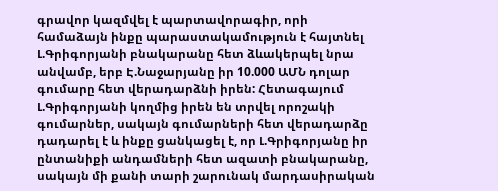գրավոր կազմվել է պարտավորագիր, որի համաձայն ինքը պարաստակամություն է հայտնել Լ.Գրիգորյանի բնակարանը հետ ձևակերպել նրա անվամբ, երբ Է.Նաջարյանը իր 10.000 ԱՄՆ դոլար գումարը հետ վերադարձնի իրեն: Հետագայում Լ.Գրիգորյանի կողմից իրեն են տրվել որոշակի գումարներ, սակայն գումարների հետ վերադարձը դադարել է և ինքը ցանկացել է, որ Լ.Գրիգորյանը իր ընտանիքի անդամների հետ ազատի բնակարանը, սակայն մի քանի տարի շարունակ մարդասիրական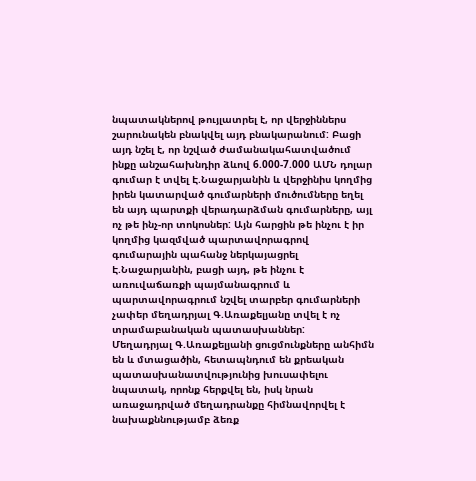նպատակներով թույլատրել է, որ վերջիններս շարունակեն բնակվել այդ բնակարանում: Բացի այդ նշել է, որ նշված ժամանակահատվածում ինքը անշահախնդիր ձևով 6.000-7.000 ԱՄՆ դոլար գումար է տվել Է.Նաջարյանին և վերջինիս կողմից իրեն կատարված գումարների մուծումները եղել են այդ պարտքի վերադարձման գումարները, այլ ոչ թե ինչ-որ տոկոսներ: Այն հարցին թե ինչու է իր կողմից կազմված պարտավորագրով գումարային պահանջ ներկայացրել Է.Նաջարյանին, բացի այդ, թե ինչու է առուվաճառքի պայմանագրում և պարտավորագրում նշվել տարբեր գումարների չափեր մեղադրյալ Գ.Առաքելյանը տվել է ոչ տրամաբանական պատասխաններ:
Մեղադրյալ Գ.Առաքելյանի ցուցմունքները անհիմն են և մտացածին, հետապնդում են քրեական պատասխանատվությունից խուսափելու նպատակ, որոնք հերքվել են, իսկ նրան առաջադրված մեղադրանքը հիմնավորվել է նախաքննությամբ ձեռք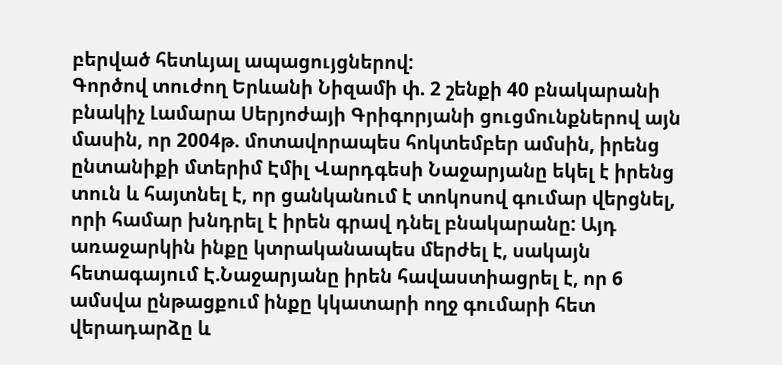բերված հետևյալ ապացույցներով:
Գործով տուժող Երևանի Նիզամի փ. 2 շենքի 40 բնակարանի բնակիչ Լամարա Սերյոժայի Գրիգորյանի ցուցմունքներով այն մասին, որ 2004թ. մոտավորապես հոկտեմբեր ամսին, իրենց ընտանիքի մտերիմ Էմիլ Վարդգեսի Նաջարյանը եկել է իրենց տուն և հայտնել է, որ ցանկանում է տոկոսով գումար վերցնել, որի համար խնդրել է իրեն գրավ դնել բնակարանը: Այդ առաջարկին ինքը կտրականապես մերժել է, սակայն հետագայում Է.Նաջարյանը իրեն հավաստիացրել է, որ 6 ամսվա ընթացքում ինքը կկատարի ողջ գումարի հետ վերադարձը և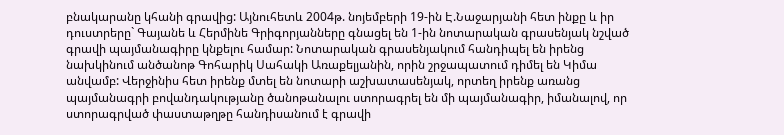բնակարանը կհանի գրավից: Այնուհետև 2004թ. նոյեմբերի 19-ին Է.Նաջարյանի հետ ինքը և իր դուստրերը` Գայանե և Հերմինե Գրիգորյանները գնացել են 1-ին նոտարական գրասենյակ նշված գրավի պայմանագիրը կնքելու համար: Նոտարական գրասենյակում հանդիպել են իրենց նախկինում անծանոթ Գոհարիկ Սահակի Առաքելյանին, որին շրջապատում դիմել են Կիմա անվամբ: Վերջինիս հետ իրենք մտել են նոտարի աշխատասենյակ, որտեղ իրենք առանց պայմանագրի բովանդակությանը ծանոթանալու ստորագրել են մի պայմանագիր, իմանալով, որ ստորագրված փաստաթղթը հանդիսանում է գրավի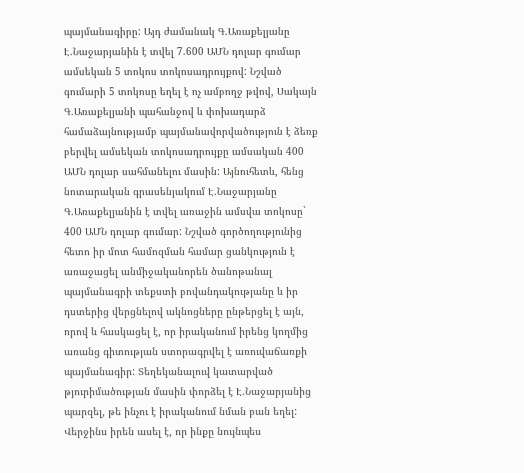պայմանագիրը: Այդ ժամանակ Գ.Առաքելյանը Է.Նաջարյանին է տվել 7.600 ԱՄՆ դոլար գումար ամսեկան 5 տոկոս տոկոսադրույքով: Նշված գումարի 5 տոկոսը եղել է ոչ ամբողջ թվով, Սակայն Գ.Առաքելյանի պահանջով և փոխադարձ համաձայնությամբ պայմանավորվածություն է ձեռք բերվել ամսեկան տոկոսադրույքը ամսական 400 ԱՄՆ դոլար սահմանելու մասին: Այնուհետև, հենց նոտարական գրասենյակում Է.Նաջարյանը Գ.Առաքելյանին է տվել առաջին ամսվա տոկոսը` 400 ԱՄՆ դոլար գումար: Նշված գործողությունից հետո իր մոտ համոզման համար ցանկություն է առաջացել անմիջականորեն ծանոթանալ պայմանագրի տեքստի բովանդակությանը և իր դստերից վերցնելով ակնոցները ընթերցել է այն, որով և հասկացել է, որ իրականում իրենց կողմից առանց գիտության ստորագրվել է առուվաճառքի պայմանագիր: Տեղեկանալուվ կատարված թյուրիմածության մասին փորձել է Է.Նաջարյանից պարզել, թե ինչու է իրականում նման բան եղել: Վերջինս իրեն ասել է, որ ինքը նույնպես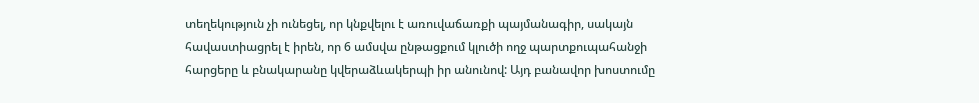տեղեկություն չի ունեցել, որ կնքվելու է առուվաճառքի պայմանագիր, սակայն հավաստիացրել է իրեն, որ 6 ամսվա ընթացքում կլուծի ողջ պարտքուպահանջի հարցերը և բնակարանը կվերաձևակերպի իր անունով: Այդ բանավոր խոստումը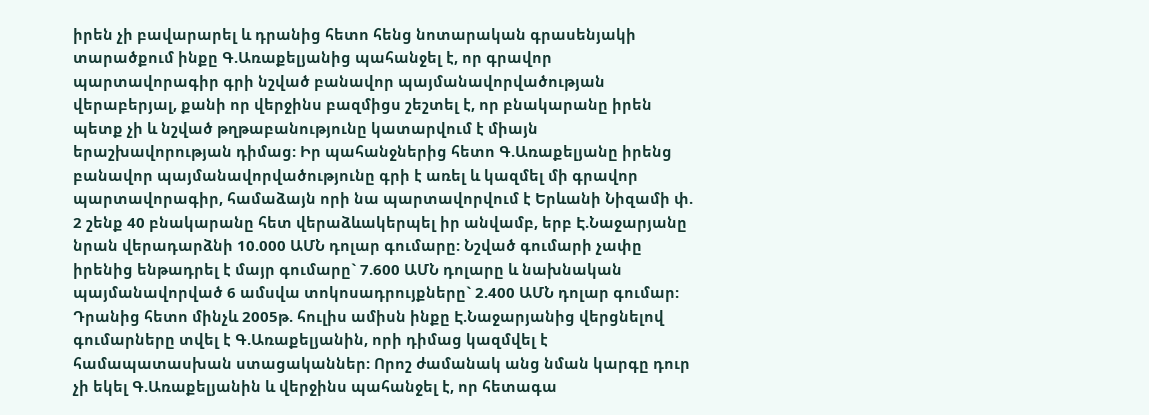իրեն չի բավարարել և դրանից հետո հենց նոտարական գրասենյակի տարածքում ինքը Գ.Առաքելյանից պահանջել է, որ գրավոր պարտավորագիր գրի նշված բանավոր պայմանավորվածության վերաբերյալ, քանի որ վերջինս բազմիցս շեշտել է, որ բնակարանը իրեն պետք չի և նշված թղթաբանությունը կատարվում է միայն երաշխավորության դիմաց: Իր պահանջներից հետո Գ.Առաքելյանը իրենց բանավոր պայմանավորվածությունը գրի է առել և կազմել մի գրավոր պարտավորագիր, համաձայն որի նա պարտավորվում է Երևանի Նիզամի փ. 2 շենք 40 բնակարանը հետ վերաձևակերպել իր անվամբ, երբ Է.Նաջարյանը նրան վերադարձնի 10.000 ԱՄՆ դոլար գումարը: Նշված գումարի չափը իրենից ենթադրել է մայր գումարը` 7.600 ԱՄՆ դոլարը և նախնական պայմանավորված 6 ամսվա տոկոսադրույքները` 2.400 ԱՄՆ դոլար գումար: Դրանից հետո մինչև 2005թ. հուլիս ամիսն ինքը Է.Նաջարյանից վերցնելով գումարները տվել է Գ.Առաքելյանին, որի դիմաց կազմվել է համապատասխան ստացականներ: Որոշ ժամանակ անց նման կարգը դուր չի եկել Գ.Առաքելյանին և վերջինս պահանջել է, որ հետագա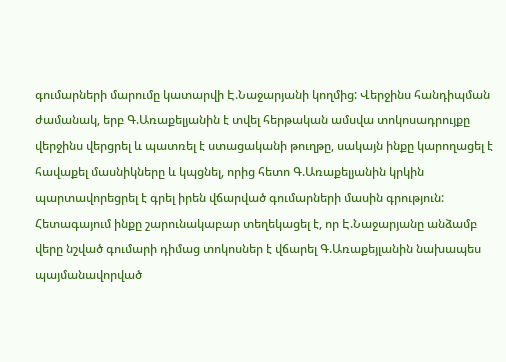գումարների մարումը կատարվի Է.Նաջարյանի կողմից: Վերջինս հանդիպման ժամանակ, երբ Գ.Առաքելյանին է տվել հերթական ամսվա տոկոսադրույքը վերջինս վերցրել և պատռել է ստացականի թուղթը, սակայն ինքը կարողացել է հավաքել մասնիկները և կպցնել, որից հետո Գ.Առաքելյանին կրկին պարտավորեցրել է գրել իրեն վճարված գումարների մասին գրություն: Հետագայում ինքը շարունակաբար տեղեկացել է, որ Է.Նաջարյանը անձամբ վերը նշված գումարի դիմաց տոկոսներ է վճարել Գ.Առաքեյլանին նախապես պայմանավորված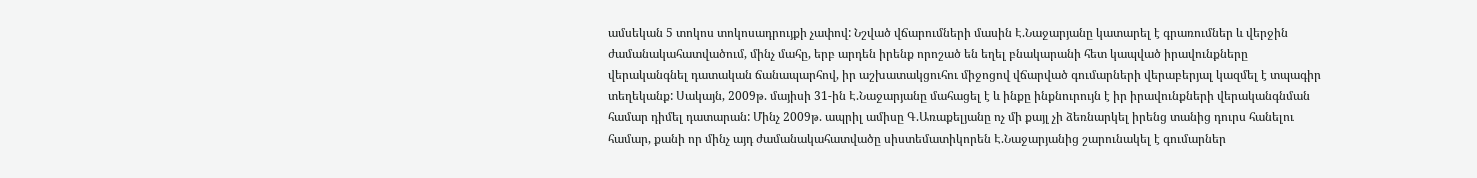ամսեկան 5 տոկոս տոկոսադրույքի չափով: Նշված վճարումների մասին Է.Նաջարյանը կատարել է գրառումներ և վերջին ժամանակահատվածում, մինչ մահը, երբ արդեն իրենք որոշած են եղել բնակարանի հետ կապված իրավունքները վերականգնել դատական ճանապարհով, իր աշխատակցուհու միջոցով վճարված գումարների վերաբերյալ կազմել է տպագիր տեղեկանք: Սակայն, 2009թ. մայիսի 31-ին Է.Նաջարյանը մահացել է և ինքը ինքնուրույն է իր իրավունքների վերականգնման համար դիմել դատարան: Մինչ 2009թ. ապրիլ ամիսը Գ.Առաքելյանը ոչ մի քայլ չի ձեռնարկել իրենց տանից դուրս հանելու համար, քանի որ մինչ այդ ժամանակահատվածը սիստեմատիկորեն Է.Նաջարյանից շարունակել է գումարներ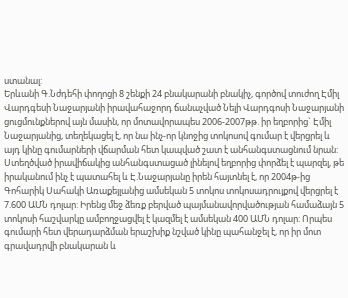ստանալ:
Երևանի Գ.Նժդեհի փողոցի 8 շենքի 24 բնակարանի բնակիչ, գործով տուժող Էմիլ Վարդգեսի Նաջարյանի իրավահաջորդ ճանաչված Նելի Վարդգոսի Նաջարյանի ցուցմունքներով այն մասին, որ մոտավորապես 2006-2007թթ. իր եղբորից` Էմիլ Նաջարյանից, տեղեկացել է, որ նա ինչ-որ կնոջից տոկոսով գումար է վերցրել և այդ կինը գումարների վճարման հետ կապված շատ է անհանգստացնում նրան: Ստեղծված իրավիճակից անհանգստացած լինելով եղբորից փորձել է պարզել, թե իրականում ինչ է պատահել և Է.Նաջարյանը իրեն հայտնել է, որ 2004թ-ից Գոհարիկ Սահակի Առաքեյլանից ամսեկան 5 տոկոս տոկոսադրույքով վերցրել է 7.600 ԱՄՆ դոլար: Իրենց մեջ ձեռք բերված պայմանավորվածության համաձայն 5 տոկոսի հաշվարկը ամբողջացվել է կազմել է ամսեկան 400 ԱՄՆ դոլար: Որպես գումարի հետ վերադարձման երաշխիք նշված կինը պահանջել է, որ իր մոտ գրավադրվի բնակարան և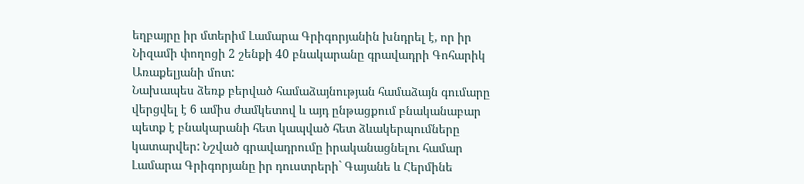եղբայրը իր մտերիմ Լամարա Գրիգորյանին խնդրել է, որ իր Նիզամի փողոցի 2 շենքի 40 բնակարանը գրավադրի Գոհարիկ Առաքելյանի մոտ:
Նախապես ձեռք բերված համաձայնության համաձայն գումարը վերցվել է 6 ամիս ժամկետով և այդ ընթացքում բնականաբար պետք է բնակարանի հետ կապված հետ ձևակերպումները կատարվեր: Նշված գրավադրումը իրականացնելու համար Լամարա Գրիգորյանը իր դուստրերի` Գայանե և Հերմինե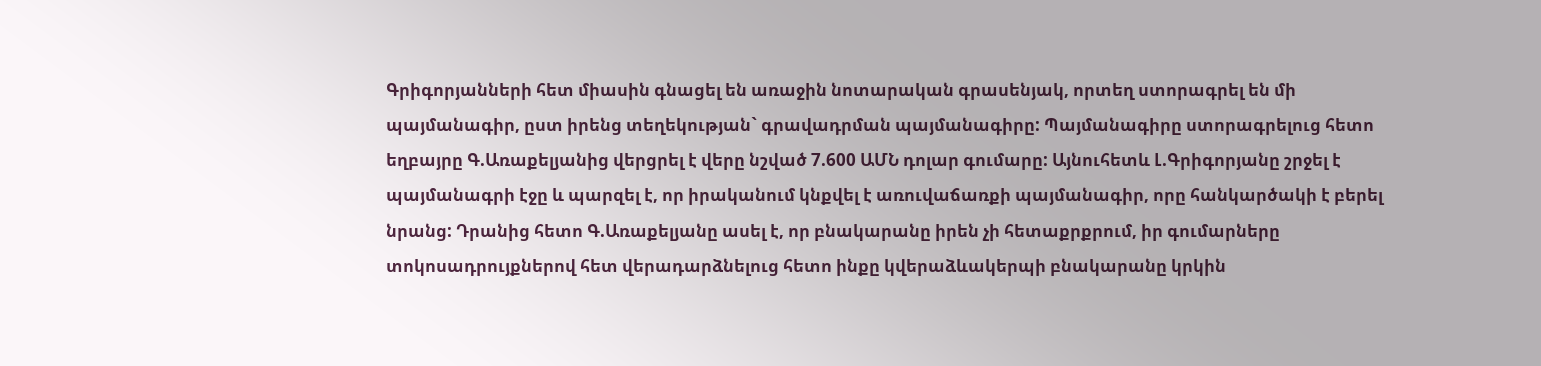Գրիգորյանների հետ միասին գնացել են առաջին նոտարական գրասենյակ, որտեղ ստորագրել են մի պայմանագիր, ըստ իրենց տեղեկության` գրավադրման պայմանագիրը: Պայմանագիրը ստորագրելուց հետո եղբայրը Գ.Առաքելյանից վերցրել է վերը նշված 7.600 ԱՄՆ դոլար գումարը: Այնուհետև Լ.Գրիգորյանը շրջել է պայմանագրի էջը և պարզել է, որ իրականում կնքվել է առուվաճառքի պայմանագիր, որը հանկարծակի է բերել նրանց: Դրանից հետո Գ.Առաքելյանը ասել է, որ բնակարանը իրեն չի հետաքրքրում, իր գումարները տոկոսադրույքներով հետ վերադարձնելուց հետո ինքը կվերաձևակերպի բնակարանը կրկին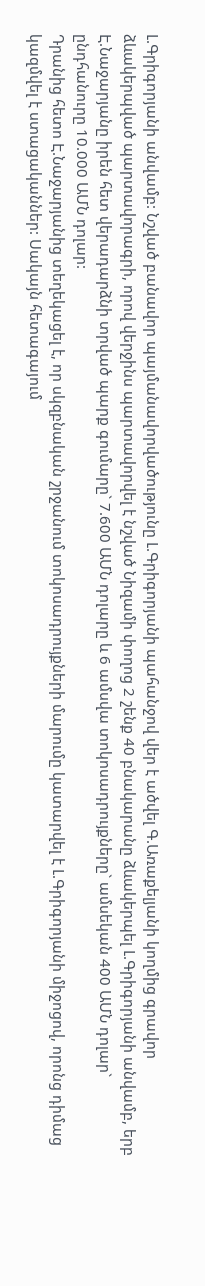Լ.Գրիգորյանի անվամբ: Նշված բանավոր պայմանավորվածությունը Լ.Գրիգորյանի պահանջով վեր է ածվել Գ.Առաքելյանի կողմից գրավոր ձևակերպված պարտավորագրի, որով վերջինս պարտավորվել է նշված Նիզամի փողոց 2 շենք 40 բնակարանը ձևակերպել Լ.Գրիգորյանի անվամբ, երբ Է.Նաջարյանը իրեն հետ վերադարձնի տրված պարք գումարը` 7.600 ԱՄՆ դոլարը և 6 ամսվա տոկոսադրույքները` ամսեկան 400 ԱՄՆ դոլար` ընդհանուրը 10.000 ԱՄՆ դոլար:
Դրանից հետո Է.Նաջարյանից տեղեկացել է, որ սկզբնական շրջանում տոկոսադրույքների մարումը կատարվել է Լ.Գրիգորյանի միջոցով, որոնց դիմաց կազմվել է ստացականներ: Սակայն հետագայում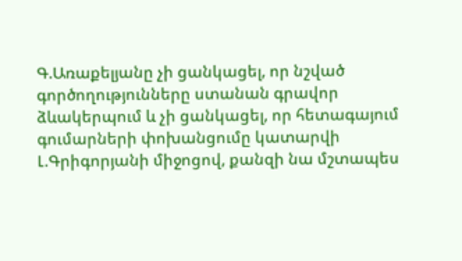Գ.Առաքելյանը չի ցանկացել, որ նշված գործողությունները ստանան գրավոր ձևակերպում և չի ցանկացել, որ հետագայում գումարների փոխանցումը կատարվի Լ.Գրիգորյանի միջոցով, քանզի նա մշտապես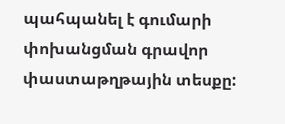պահպանել է գումարի փոխանցման գրավոր փաստաթղթային տեսքը: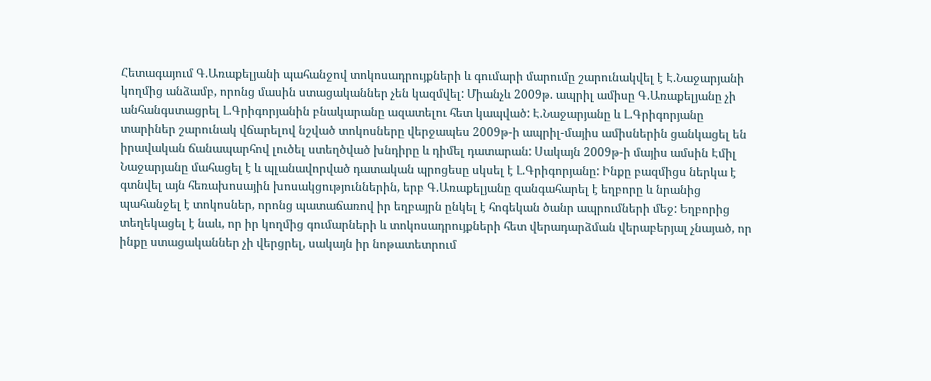Հետագայում Գ.Առաքելյանի պահանջով տոկոսադրույքների և գումարի մարումը շարունակվել է Է.Նաջարյանի կողմից անձամբ, որոնց մասին ստացականներ չեն կազմվել: Միանչև 2009թ. ապրիլ ամիսը Գ.Առաքելյանը չի անհանգստացրել Լ.Գրիգորյանին բնակարանը ազատելու հետ կապված: Է.Նաջարյանը և Լ.Գրիգորյանը տարիներ շարունակ վճարելով նշված տոկոսները վերջապես 2009թ-ի ապրիլ-մայիս ամիսներին ցանկացել են իրավական ճանապարհով լուծել ստեղծված խնդիրը և դիմել դատարան: Սակայն 2009թ-ի մայիս ամսին Էմիլ Նաջարյանը մահացել է և պլանավորված դատական պրոցեսը սկսել է Լ.Գրիգորյանը: Ինքը բազմիցս ներկա է գտնվել այն հեռախոսային խոսակցություններին, երբ Գ.Առաքելյանը զանգահարել է եղբորը և նրանից պահանջել է տոկոսներ, որոնց պատաճառով իր եղբայրն ընկել է հոգեկան ծանր ապրումների մեջ: Եղբորից տեղեկացել է նաև, որ իր կողմից գումարների և տոկոսադրույքների հետ վերադարձման վերաբերյալ չնայած, որ ինքը ստացականներ չի վերցրել, սակայն իր նոթատետրում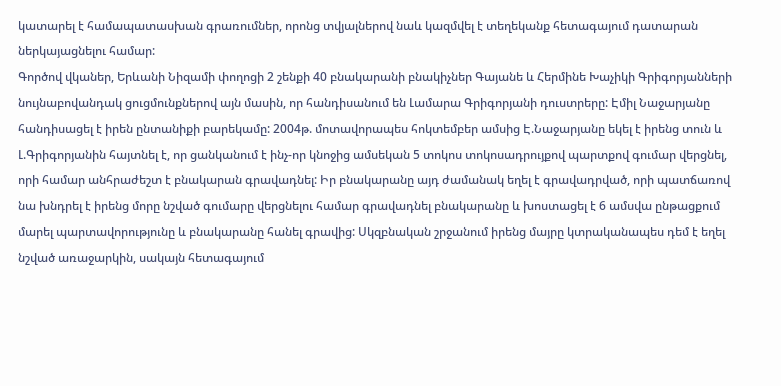կատարել է համապատասխան գրառումներ, որոնց տվյալներով նաև կազմվել է տեղեկանք հետագայում դատարան ներկայացնելու համար:
Գործով վկաներ, Երևանի Նիզամի փողոցի 2 շենքի 40 բնակարանի բնակիչներ Գայանե և Հերմինե Խաչիկի Գրիգորյանների նույնաբովանդակ ցուցմունքներով այն մասին, որ հանդիսանում են Լամարա Գրիգորյանի դուստրերը: Էմիլ Նաջարյանը հանդիսացել է իրեն ընտանիքի բարեկամը: 2004թ. մոտավորապես հոկտեմբեր ամսից Է.Նաջարյանը եկել է իրենց տուն և Լ.Գրիգորյանին հայտնել է, որ ցանկանում է ինչ-որ կնոջից ամսեկան 5 տոկոս տոկոսադրույքով պարտքով գումար վերցնել, որի համար անհրաժեշտ է բնակարան գրավադնել: Իր բնակարանը այդ ժամանակ եղել է գրավադրված, որի պատճառով նա խնդրել է իրենց մորը նշված գումարը վերցնելու համար գրավադնել բնակարանը և խոստացել է 6 ամսվա ընթացքում մարել պարտավորությունը և բնակարանը հանել գրավից: Սկզբնական շրջանում իրենց մայրը կտրականապես դեմ է եղել նշված առաջարկին, սակայն հետագայում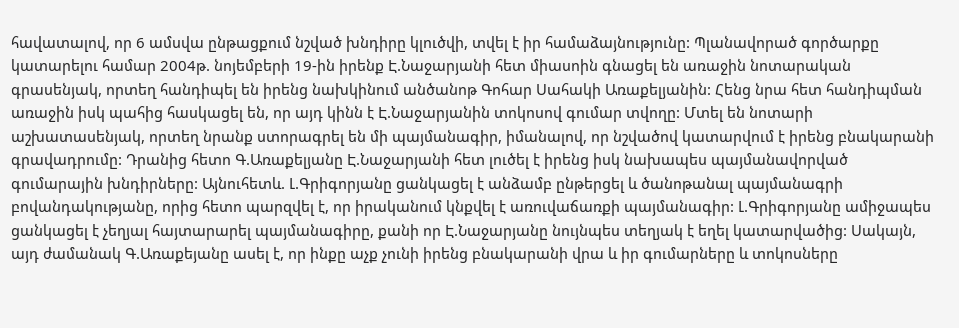հավատալով, որ 6 ամսվա ընթացքում նշված խնդիրը կլուծվի, տվել է իր համաձայնությունը: Պլանավորած գործարքը կատարելու համար 2004թ. նոյեմբերի 19-ին իրենք Է.Նաջարյանի հետ միասոին գնացել են առաջին նոտարական գրասենյակ, որտեղ հանդիպել են իրենց նախկինում անծանոթ Գոհար Սահակի Առաքելյանին: Հենց նրա հետ հանդիպման առաջին իսկ պահից հասկացել են, որ այդ կինն է Է.Նաջարյանին տոկոսով գումար տվողը: Մտել են նոտարի աշխատասենյակ, որտեղ նրանք ստորագրել են մի պայմանագիր, իմանալով, որ նշվածով կատարվում է իրենց բնակարանի գրավադրումը: Դրանից հետո Գ.Առաքելյանը Է.Նաջարյանի հետ լուծել է իրենց իսկ նախապես պայմանավորված գումարային խնդիրները: Այնուհետև. Լ.Գրիգորյանը ցանկացել է անձամբ ընթերցել և ծանոթանալ պայմանագրի բովանդակությանը, որից հետո պարզվել է, որ իրականում կնքվել է առուվաճառքի պայմանագիր: Լ.Գրիգորյանը ամիջապես ցանկացել է չեղյալ հայտարարել պայմանագիրը, քանի որ Է.Նաջարյանը նույնպես տեղյակ է եղել կատարվածից: Սակայն, այդ ժամանակ Գ.Առաքեյանը ասել է, որ ինքը աչք չունի իրենց բնակարանի վրա և իր գումարները և տոկոսները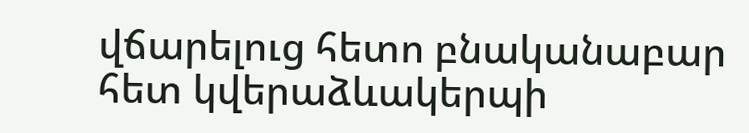վճարելուց հետո բնականաբար հետ կվերաձևակերպի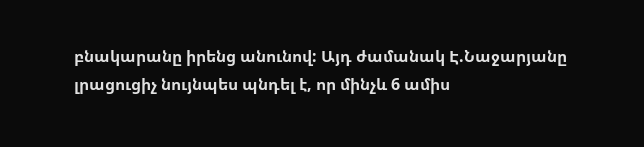բնակարանը իրենց անունով: Այդ ժամանակ Է.Նաջարյանը լրացուցիչ նույնպես պնդել է, որ մինչև 6 ամիս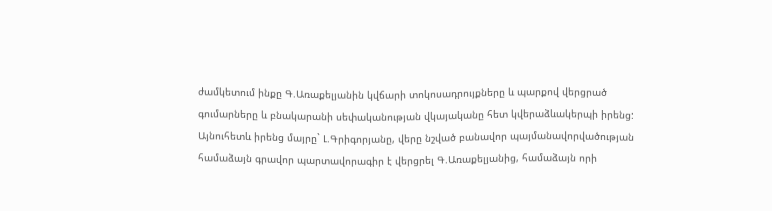ժամկետում ինքը Գ.Առաքելյանին կվճարի տոկոսադրույքները և պարքով վերցրած գումարները և բնակարանի սեփականության վկայականը հետ կվերաձևակերպի իրենց: Այնուհետև իրենց մայրը` Լ.Գրիգորյանը, վերը նշված բանավոր պայմանավորվածության համաձայն գրավոր պարտավորագիր է վերցրել Գ.Առաքելյանից, համաձայն որի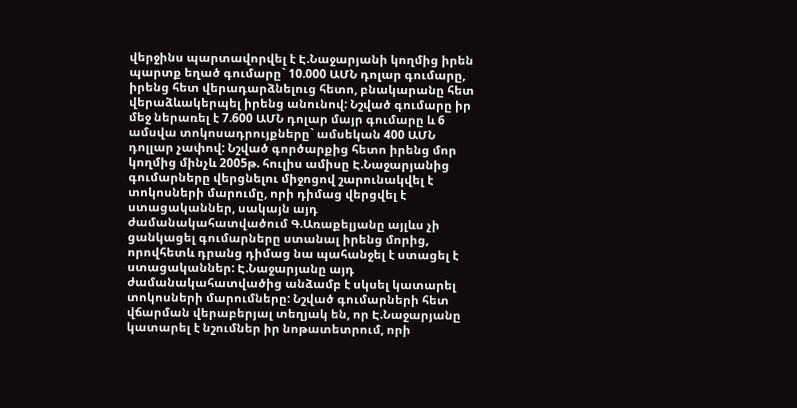վերջինս պարտավորվել է Է.Նաջարյանի կողմից իրեն պարտք եղած գումարը` 10.000 ԱՄՆ դոլար գումարը, իրենց հետ վերադարձնելուց հետո, բնակարանը հետ վերաձևակերպել իրենց անունով: Նշված գումարը իր մեջ ներառել է 7.600 ԱՄՆ դոլար մայր գումարը և 6 ամսվա տոկոսադրույքները` ամսեկան 400 ԱՄՆ դոլլար չափով: Նշված գործարքից հետո իրենց մոր կողմից մինչև 2005թ. հուլիս ամիսը Է.Նաջարյանից գումարները վերցնելու միջոցով շարունակվել է տոկոսների մարումը, որի դիմաց վերցվել է ստացականներ, սակայն այդ ժամանակահատվածում Գ.Առաքելյանը այլևս չի ցանկացել գումարները ստանալ իրենց մորից, որովհետև դրանց դիմաց նա պահանջել է ստացել է ստացականներ: Է.Նաջարյանը այդ ժամանակահատվածից անձամբ է սկսել կատարել տոկոսների մարումները: Նշված գումարների հետ վճարման վերաբերյալ տեղյակ են, որ Է.Նաջարյանը կատարել է նշումներ իր նոթատետրում, որի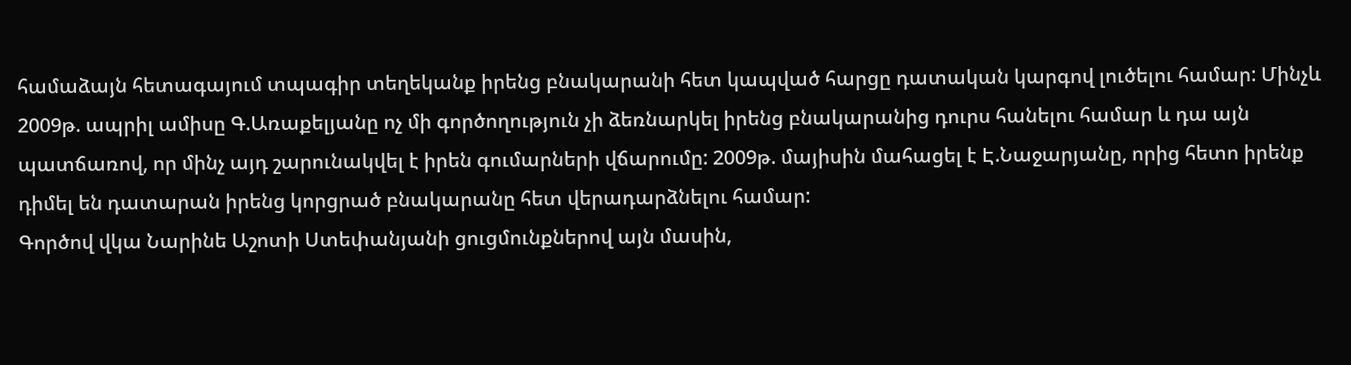համաձայն հետագայում տպագիր տեղեկանք իրենց բնակարանի հետ կապված հարցը դատական կարգով լուծելու համար: Մինչև 2009թ. ապրիլ ամիսը Գ.Առաքելյանը ոչ մի գործողություն չի ձեռնարկել իրենց բնակարանից դուրս հանելու համար և դա այն պատճառով, որ մինչ այդ շարունակվել է իրեն գումարների վճարումը: 2009թ. մայիսին մահացել է Է.Նաջարյանը, որից հետո իրենք դիմել են դատարան իրենց կորցրած բնակարանը հետ վերադարձնելու համար:
Գործով վկա Նարինե Աշոտի Ստեփանյանի ցուցմունքներով այն մասին,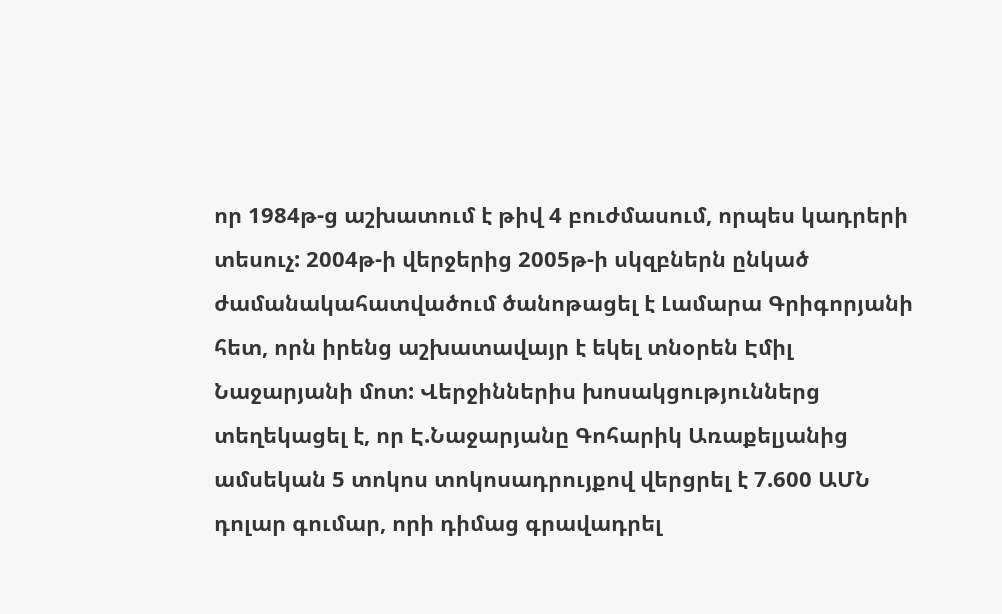որ 1984թ-ց աշխատում է թիվ 4 բուժմասում, որպես կադրերի տեսուչ: 2004թ-ի վերջերից 2005թ-ի սկզբներն ընկած ժամանակահատվածում ծանոթացել է Լամարա Գրիգորյանի հետ, որն իրենց աշխատավայր է եկել տնօրեն Էմիլ Նաջարյանի մոտ: Վերջիններիս խոսակցություններց տեղեկացել է, որ Է.Նաջարյանը Գոհարիկ Առաքելյանից ամսեկան 5 տոկոս տոկոսադրույքով վերցրել է 7.600 ԱՄՆ դոլար գումար, որի դիմաց գրավադրել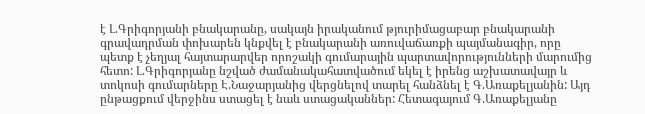է Լ.Գրիգորյանի բնակարանը, սակայն իրականում թյուրիմացաբար բնակարանի գրավադրման փոխարեն կնքվել է բնակարանի առուվաճառքի պայմանագիր, որը պետք է չեղյալ հայտարարվեր որոշակի գումարային պարտավորությունների մարումից հետո: Լ.Գրիգորյանը նշված ժամանակահատվածում եկել է իրենց աշխատավայր և տոկոսի գումարները Է.Նաջարյանից վերցնելով տարել հանձնել է Գ.Առաքելյանին: Այդ ընթացքում վերջինս ստացել է նաև ստացականներ: Հետագայում Գ.Առաքելյանը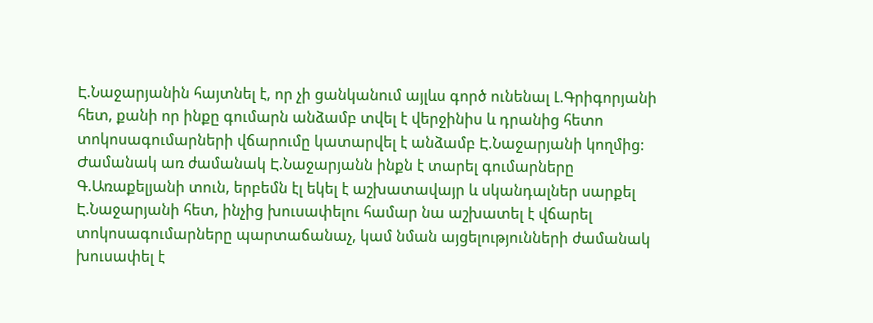Է.Նաջարյանին հայտնել է, որ չի ցանկանում այլևս գործ ունենալ Լ.Գրիգորյանի հետ, քանի որ ինքը գումարն անձամբ տվել է վերջինիս և դրանից հետո տոկոսագումարների վճարումը կատարվել է անձամբ Է.Նաջարյանի կողմից: Ժամանակ առ ժամանակ Է.Նաջարյանն ինքն է տարել գումարները Գ.Առաքելյանի տուն, երբեմն էլ եկել է աշխատավայր և սկանդալներ սարքել Է.Նաջարյանի հետ, ինչից խուսափելու համար նա աշխատել է վճարել տոկոսագումարները պարտաճանաչ, կամ նման այցելությունների ժամանակ խուսափել է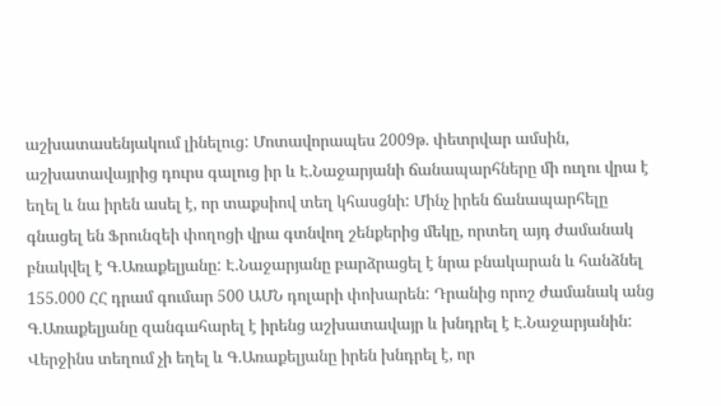աշխատասենյակում լինելուց: Մոտավորապես 2009թ. փետրվար ամսին, աշխատավայրից դուրս գալուց իր և Է.Նաջարյանի ճանապարհները մի ուղու վրա է եղել և նա իրեն ասել է, որ տաքսիով տեղ կհասցնի: Մինչ իրեն ճանապարհելը գնացել են Ֆրունզեի փողոցի վրա գտնվող շենքերից մեկը, որտեղ այդ ժամանակ բնակվել է Գ.Առաքելյանը: Է.Նաջարյանը բարձրացել է նրա բնակարան և հանձնել 155.000 ՀՀ դրամ գումար 500 ԱՄՆ դոլարի փոխարեն: Դրանից որոշ ժամանակ անց Գ.Առաքելյանը զանգահարել է իրենց աշխատավայր և խնդրել է Է.Նաջարյանին: Վերջինս տեղում չի եղել և Գ.Առաքելյանը իրեն խնդրել է, որ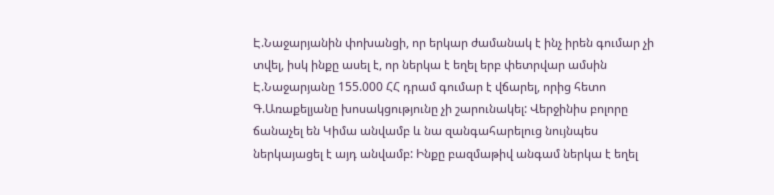Է.Նաջարյանին փոխանցի, որ երկար ժամանակ է ինչ իրեն գումար չի տվել, իսկ ինքը ասել է, որ ներկա է եղել երբ փետրվար ամսին Է.Նաջարյանը 155.000 ՀՀ դրամ գումար է վճարել, որից հետո Գ.Առաքելյանը խոսակցությունը չի շարունակել: Վերջինիս բոլորը ճանաչել են Կիմա անվամբ և նա զանգահարելուց նույնպես ներկայացել է այդ անվամբ: Ինքը բազմաթիվ անգամ ներկա է եղել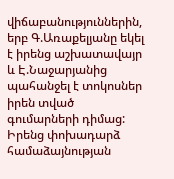վիճաբանություններին, երբ Գ.Առաքելյանը եկել է իրենց աշխատավայր և Է.Նաջարյանից պահանջել է տոկոսներ իրեն տված գումարների դիմաց: Իրենց փոխադարձ համաձայնության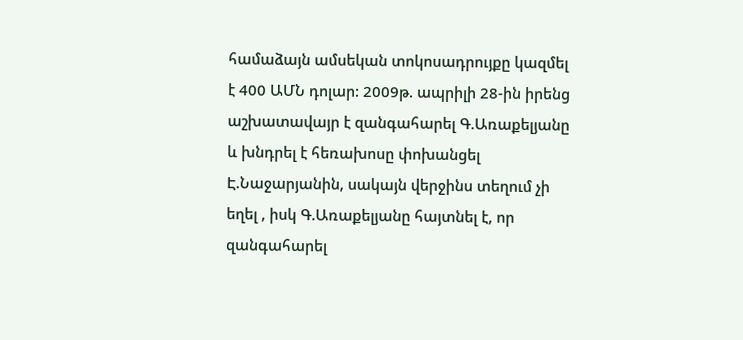համաձայն ամսեկան տոկոսադրույքը կազմել է 400 ԱՄՆ դոլար: 2009թ. ապրիլի 28-ին իրենց աշխատավայր է զանգահարել Գ.Առաքելյանը և խնդրել է հեռախոսը փոխանցել Է.Նաջարյանին, սակայն վերջինս տեղում չի եղել , իսկ Գ.Առաքելյանը հայտնել է, որ զանգահարել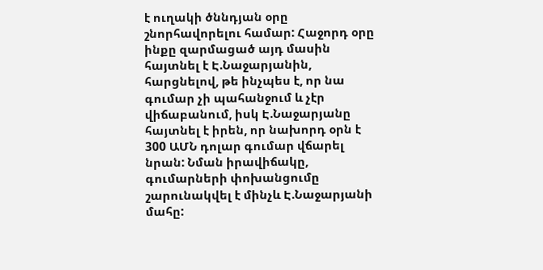է ուղակի ծննդյան օրը շնորհավորելու համար: Հաջորդ օրը ինքը զարմացած այդ մասին հայտնել է Է.Նաջարյանին, հարցնելով, թե ինչպես է, որ նա գումար չի պահանջում և չէր վիճաբանում, իսկ Է.Նաջարյանը հայտնել է իրեն, որ նախորդ օրն է 300 ԱՄՆ դոլար գումար վճարել նրան: Նման իրավիճակը, գումարների փոխանցումը շարունակվել է մինչև Է.Նաջարյանի մահը: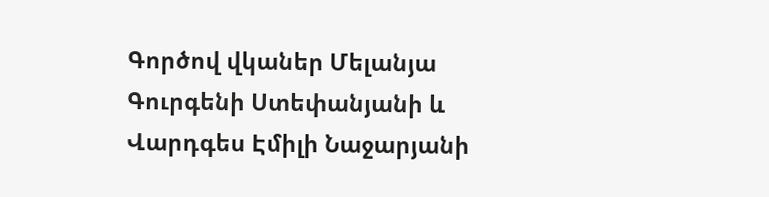Գործով վկաներ Մելանյա Գուրգենի Ստեփանյանի և Վարդգես Էմիլի Նաջարյանի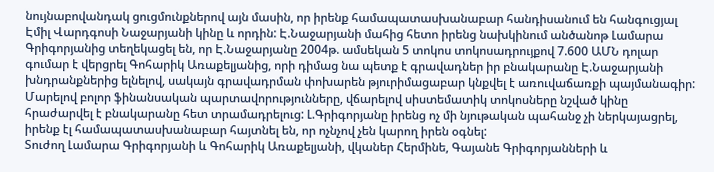նույնաբովանդակ ցուցմունքներով այն մասին, որ իրենք համապատասխանաբար հանդիսանում են հանգուցյալ Էմիլ Վարդգոսի Նաջարյանի կինը և որդին: Է.Նաջարյանի մահից հետո իրենց նախկինում անծանոթ Լամարա Գրիգորյանից տեղեկացել են, որ Է.Նաջարյանը 2004թ. ամսեկան 5 տոկոս տոկոսադրույքով 7.600 ԱՄՆ դոլար գումար է վերցրել Գոհարիկ Առաքելյանից, որի դիմաց նա պետք է գրավադներ իր բնակարանը Է.Նաջարյանի խնդրանքներից ելնելով, սակայն գրավադրման փոխարեն թյուրիմացաբար կնքվել է առուվաճառքի պայմանագիր: Մարելով բոլոր ֆինանսական պարտավորությունները, վճարելով սիստեմատիկ տոկոսները նշված կինը հրաժարվել է բնակարանը հետ տրամադրելուց: Լ.Գրիգորյանը իրենց ոչ մի նյութական պահանջ չի ներկայացրել, իրենք էլ համապատասխանաբար հայտնել են, որ ոչնչով չեն կարող իրեն օգնել:
Տուժող Լամարա Գրիգորյանի և Գոհարիկ Առաքելյանի, վկաներ Հերմինե, Գայանե Գրիգորյանների և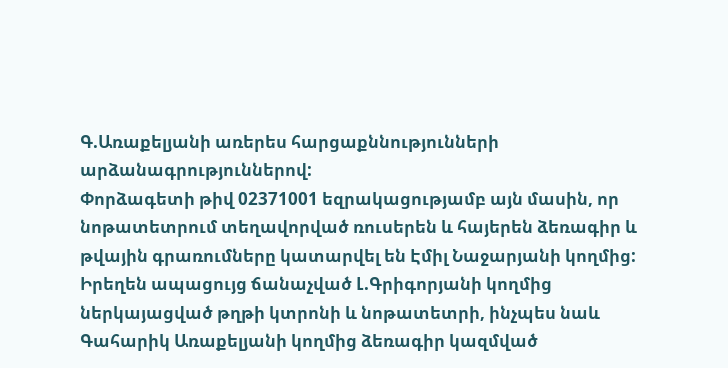Գ.Առաքելյանի առերես հարցաքննությունների արձանագրություններով:
Փորձագետի թիվ 02371001 եզրակացությամբ այն մասին, որ նոթատետրում տեղավորված ռուսերեն և հայերեն ձեռագիր և թվային գրառումները կատարվել են Էմիլ Նաջարյանի կողմից:
Իրեղեն ապացույց ճանաչված Լ.Գրիգորյանի կողմից ներկայացված թղթի կտրոնի և նոթատետրի, ինչպես նաև Գահարիկ Առաքելյանի կողմից ձեռագիր կազմված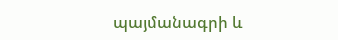պայմանագրի և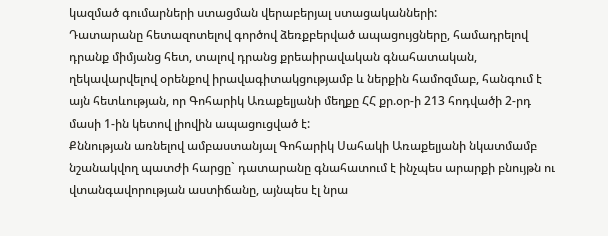կազմած գումարների ստացման վերաբերյալ ստացականների:
Դատարանը հետազոտելով գործով ձեռքբերված ապացույցները, համադրելով դրանք միմյանց հետ, տալով դրանց քրեաիրավական գնահատական, ղեկավարվելով օրենքով իրավագիտակցությամբ և ներքին համոզմաբ, հանգում է այն հետևության, որ Գոհարիկ Առաքելյանի մեղքը ՀՀ քր.օր-ի 213 հոդվածի 2-րդ մասի 1-ին կետով լիովին ապացուցված է:
Քննության առնելով ամբաստանյալ Գոհարիկ Սահակի Առաքելյանի նկատմամբ նշանակվող պատժի հարցը` դատարանը գնահատում է ինչպես արարքի բնույթն ու վտանգավորության աստիճանը, այնպես էլ նրա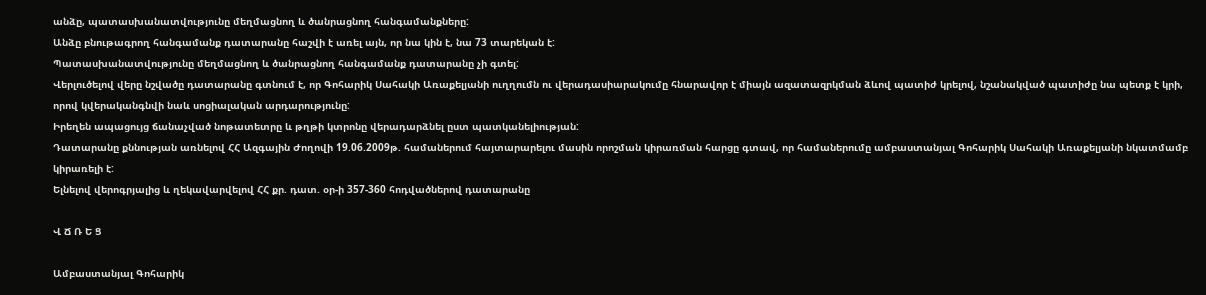անձը, պատասխանատվությունը մեղմացնող և ծանրացնող հանգամանքները:
Անձը բնութագրող հանգամանք դատարանը հաշվի է առել այն, որ նա կին է, նա 73 տարեկան է:
Պատասխանատվությունը մեղմացնող և ծանրացնող հանգամանք դատարանը չի գտել:
Վերլուծելով վերը նշվածը դատարանը գտնում է, որ Գոհարիկ Սահակի Առաքելյանի ուղղումն ու վերադասիարակումը հնարավոր է միայն ազատազրկման ձևով պատիժ կրելով, նշանակված պատիժը նա պետք է կրի, որով կվերականգնվի նաև սոցիալական արդարությունը:
Իրեղեն ապացույց ճանաչված նոթատետրը և թղթի կտրոնը վերադարձնել ըստ պատկանելիության:
Դատարանը քննության առնելով ՀՀ Ազգային Ժողովի 19.06.2009թ. համաներում հայտարարելու մասին որոշման կիրառման հարցը գտավ, որ համաներումը ամբաստանյալ Գոհարիկ Սահակի Առաքելյանի նկատմամբ կիրառելի է:
Ելնելով վերոգրյալից և ղեկավարվելով ՀՀ քր. դատ. օր-ի 357-360 հոդվածներով դատարանը

Վ Ճ Ռ Ե Ց

Ամբաստանյալ Գոհարիկ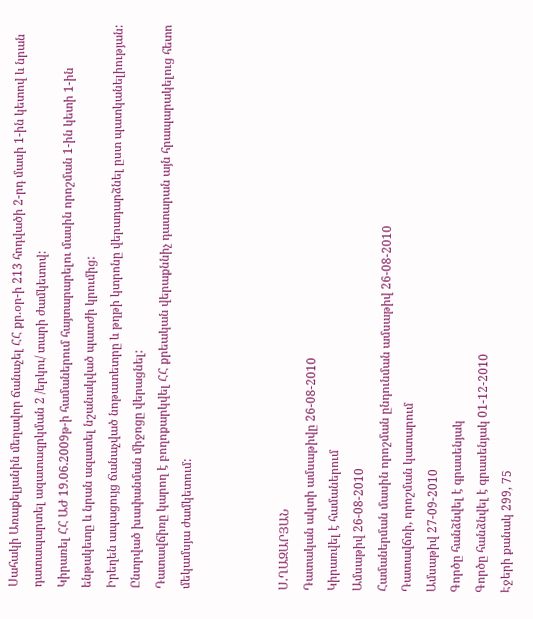Սահակի Առաքելյանին մեղավոր ճանաչել ՀՀ քր.օր-ի 213 հոդվածի 2-րդ մասի 1-ին կետով և նրան դատապարտել ազատազրկման 2 /երկու/ տարի ժամկետով:
Կիրառել ՀՀ ԱԺ 19.06.2009թ-ի համաներում հայտարարելու մասին որոշման 1-ին կետի 1-ին ենթակետը և նրան ազատել նշանակված պատժի կրումից:
Իրեղեն ապացույց ճանաչված նոթատետրը և թղթի կտրոնը վերադարձնել ըստ պատկանելիության:
Ընտրված խափանման միջոցը վերացնել:
Դատավճիռը կարող է բողոքարկվել ՀՀ քրեական վերաքննիչ դատարան այն հրապարակելուց հետո մեկամսյա ժամկետում:



Ս.ՂԱԶԱՐՅԱՆ
Դատական ակտի ամսաթիվը 26-08-2010
Կիրառվել է համաներում
Ամսաթիվ 26-08-2010
Համաներման մասին որոշման ընդունման ամսաթիվ 26-08-2010
Դատավճռի, որոշման կատարում
Ամսաթիվ 27-09-2010
Գործը հանձնվել է գրասենյակ
Գործը հանձնվել է գրասենյակ 01-12-2010
Էջերի քանակ 299, 75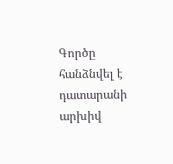Գործը հանձնվել է դատարանի արխիվ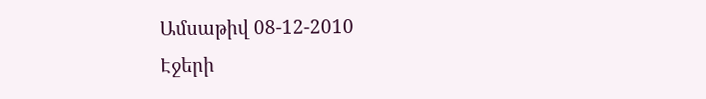Ամսաթիվ 08-12-2010
Էջերի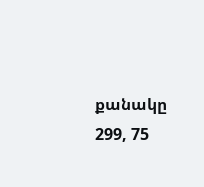քանակը 299, 75